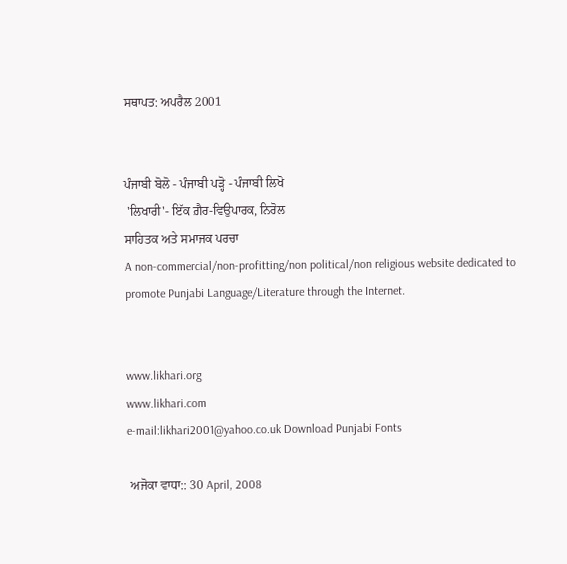ਸਥਾਪਤ: ਅਪਰੈਲ 2001


ਪੰਜਾਬੀ ਬੋਲੋ - ਪੰਜਾਬੀ ਪੜ੍ਹੋ - ਪੰਜਾਬੀ ਲਿਖੋ
 'ਲਿਖਾਰੀ'- ਇੱਕ ਗ਼ੈਰ-ਵਿਉਪਾਰਕ, ਨਿਰੋਲ
ਸਾਹਿਤਕ ਅਤੇ ਸਮਾਜਕ ਪਰਚਾ
A non-commercial/non-profitting/non political/non religious website dedicated to promote Punjabi Language/Literature through the Internet.


www.likhari.org
www.likhari.com
e-mail:likhari2001@yahoo.co.uk Download Punjabi Fonts

 ਅਜੋਕਾ ਵਾਧਾ:: 30 April, 2008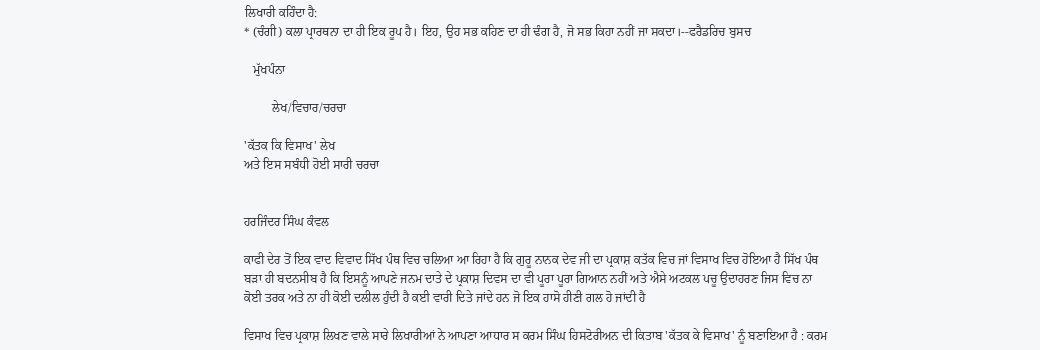ਲਿਖਾਰੀ ਕਹਿੰਦਾ ਹੈ:
* (ਚੰਗੀ) ਕਲਾ ਪ੍ਰਾਰਥਨਾ ਦਾ ਹੀ ਇਕ ਰੂਪ ਹੈ। ਇਹ, ਉਹ ਸਭ ਕਹਿਣ ਦਾ ਹੀ ਢੰਗ ਹੈ, ਜੋ ਸਭ ਕਿਹਾ ਨਹੀਂ ਜਾ ਸਕਦਾ।--ਫਰੈਡਰਿਚ ਬੁਸਚ

   ਮੁੱਖਪੰਨਾ

         ਲੇਖ/ਵਿਚਾਰ/ਚਰਚਾ

'ਕੱਤਕ ਕਿ ਵਿਸਾਖ' ਲੇਖ
ਅਤੇ ਇਸ ਸਬੰਧੀ ਹੋਈ ਸਾਰੀ ਚਰਚਾ


ਹਰਜਿੰਦਰ ਸਿੰਘ ਕੰਵਲ

ਕਾਫੀ ਦੇਰ ਤੋਂ ਇਕ ਵਾਦ ਵਿਵਾਦ ਸਿੱਖ ਪੰਥ ਵਿਚ ਚਲਿਆ ਆ ਰਿਹਾ ਹੈ ਕਿ ਗੁਰੂ ਨਾਨਕ ਦੇਵ ਜੀ ਦਾ ਪ੍ਰਕਾਸ਼ ਕਤੱਕ ਵਿਚ ਜਾਂ ਵਿਸਾਖ ਵਿਚ ਹੋਇਆ ਹੈ ਸਿੱਖ ਪੰਥ ਬੜਾ ਹੀ ਬਦਨਸੀਬ ਹੈ ਕਿ ਇਸਨੂੰ ਆਪਣੇ ਜਨਮ ਦਾਤੇ ਦੇ ਪ੍ਰਕਾਸ਼ ਦਿਵਸ ਦਾ ਵੀ ਪੂਰਾ ਪੂਰਾ ਗਿਆਨ ਨਹੀਂ ਅਤੇ ਐਸੇ ਅਟਕਲ ਪਚੂ ਉਦਾਹਰਣ ਜਿਸ ਵਿਚ ਨਾ ਕੋਈ ਤਰਕ ਅਤੇ ਨਾ ਹੀ ਕੋਈ ਦਲੀਲ ਹੁੰਦੀ ਹੈ ਕਈ ਵਾਰੀ ਦਿਤੇ ਜਾਂਦੇ ਹਨ ਜੋ ਇਕ ਹਾਸੋ ਹੀਣੀ ਗਲ ਹੋ ਜਾਂਦੀ ਹੈ

ਵਿਸਾਖ ਵਿਚ ਪ੍ਰਕਾਸ਼ ਲਿਖਣ ਵਾਲੇ ਸਾਰੇ ਲਿਖਾਰੀਆਂ ਨੇ ਆਪਣਾ ਆਧਾਰ ਸ ਕਰਮ ਸਿੰਘ ਹਿਸਟੋਰੀਅਨ ਦੀ ਕਿਤਾਬ 'ਕੱਤਕ ਕੇ ਵਿਸਾਖ' ਨੂੰ ਬਣਾਇਆ ਹੈ : ਕਰਮ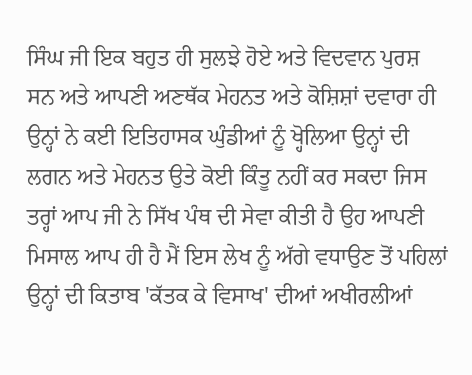ਸਿੰਘ ਜੀ ਇਕ ਬਹੁਤ ਹੀ ਸੁਲਝੇ ਹੋਏ ਅਤੇ ਵਿਦਵਾਨ ਪੁਰਸ਼ ਸਨ ਅਤੇ ਆਪਣੀ ਅਣਥੱਕ ਮੇਹਨਤ ਅਤੇ ਕੋਸ਼ਿਸ਼ਾਂ ਦਵਾਰਾ ਹੀ ਉਨ੍ਹਾਂ ਨੇ ਕਈ ਇਤਿਹਾਸਕ ਘੁੰਡੀਆਂ ਨੂੰ ਖ੍ਹੋਲਿਆ ਉਨ੍ਹਾਂ ਦੀ ਲਗਨ ਅਤੇ ਮੇਹਨਤ ਉਤੇ ਕੋਈ ਕਿੰਤੂ ਨਹੀਂ ਕਰ ਸਕਦਾ ਜਿਸ ਤਰ੍ਹਾਂ ਆਪ ਜੀ ਨੇ ਸਿੱਖ ਪੰਥ ਦੀ ਸੇਵਾ ਕੀਤੀ ਹੈ ਉਹ ਆਪਣੀ ਮਿਸਾਲ ਆਪ ਹੀ ਹੈ ਮੈਂ ਇਸ ਲੇਖ ਨੂੰ ਅੱਗੇ ਵਧਾਉਣ ਤੋਂ ਪਹਿਲਾਂ ਉਨ੍ਹਾਂ ਦੀ ਕਿਤਾਬ 'ਕੱਤਕ ਕੇ ਵਿਸਾਖ' ਦੀਆਂ ਅਖੀਰਲੀਆਂ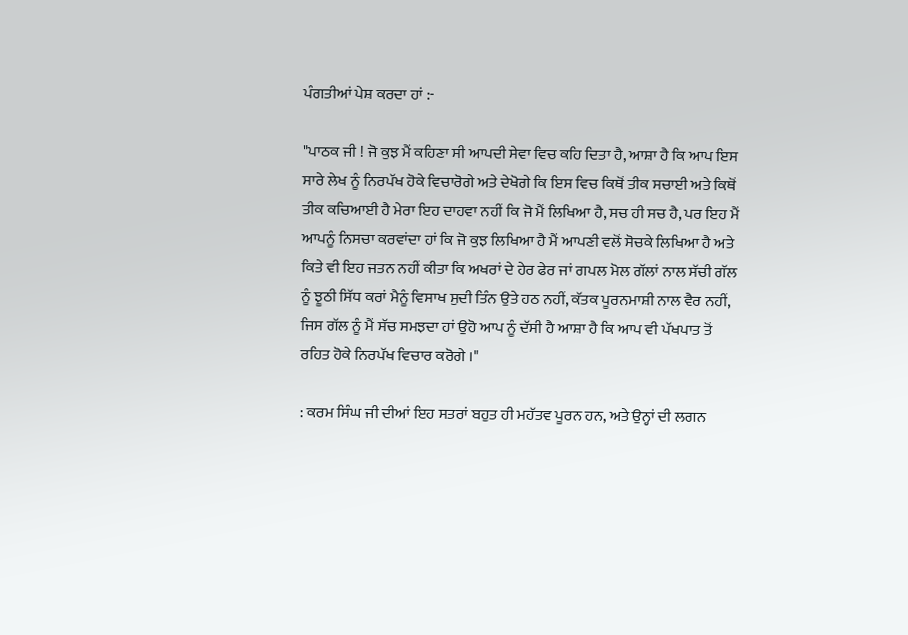ਪੰਗਤੀਆਂ ਪੇਸ਼ ਕਰਦਾ ਹਾਂ :-

"ਪਾਠਕ ਜੀ ! ਜੋ ਕੁਝ ਮੈਂ ਕਹਿਣਾ ਸੀ ਆਪਦੀ ਸੇਵਾ ਵਿਚ ਕਹਿ ਦਿਤਾ ਹੈ, ਆਸ਼ਾ ਹੈ ਕਿ ਆਪ ਇਸ ਸਾਰੇ ਲੇਖ ਨੂੰ ਨਿਰਪੱਖ ਹੋਕੇ ਵਿਚਾਰੋਗੇ ਅਤੇ ਦੇਖੋਗੇ ਕਿ ਇਸ ਵਿਚ ਕਿਥੋਂ ਤੀਕ ਸਚਾਈ ਅਤੇ ਕਿਥੋਂ ਤੀਕ ਕਚਿਆਈ ਹੈ ਮੇਰਾ ਇਹ ਦਾਹਵਾ ਨਹੀਂ ਕਿ ਜੋ ਮੈਂ ਲਿਖਿਆ ਹੈ, ਸਚ ਹੀ ਸਚ ਹੈ, ਪਰ ਇਹ ਮੈਂ ਆਪਨੂੰ ਨਿਸਚਾ ਕਰਵਾਂਦਾ ਹਾਂ ਕਿ ਜੋ ਕੁਝ ਲਿਖਿਆ ਹੈ ਮੈਂ ਆਪਣੀ ਵਲੋਂ ਸੋਚਕੇ ਲਿਖਿਆ ਹੈ ਅਤੇ ਕਿਤੇ ਵੀ ਇਹ ਜਤਨ ਨਹੀਂ ਕੀਤਾ ਕਿ ਅਖਰਾਂ ਦੇ ਹੇਰ ਫੇਰ ਜਾਂ ਗਪਲ ਮੋਲ ਗੱਲਾਂ ਨਾਲ ਸੱਚੀ ਗੱਲ ਨੂੰ ਝੂਠੀ ਸਿੱਧ ਕਰਾਂ ਮੈਨੂੰ ਵਿਸਾਖ ਸੁਦੀ ਤਿੰਨ ਉਤੇ ਹਠ ਨਹੀਂ, ਕੱਤਕ ਪੂਰਨਮਾਸ਼ੀ ਨਾਲ ਵੈਰ ਨਹੀਂ, ਜਿਸ ਗੱਲ ਨੂੰ ਮੈਂ ਸੱਚ ਸਮਝਦਾ ਹਾਂ ਉਹੋ ਆਪ ਨੂੰ ਦੱਸੀ ਹੈ ਆਸ਼ਾ ਹੈ ਕਿ ਆਪ ਵੀ ਪੱਖਪਾਤ ਤੋਂ ਰਹਿਤ ਹੋਕੇ ਨਿਰਪੱਖ ਵਿਚਾਰ ਕਰੋਗੇ ।"

: ਕਰਮ ਸਿੰਘ ਜੀ ਦੀਆਂ ਇਹ ਸਤਰਾਂ ਬਹੁਤ ਹੀ ਮਹੱਤਵ ਪੂਰਨ ਹਨ, ਅਤੇ ਉਨ੍ਹਾਂ ਦੀ ਲਗਨ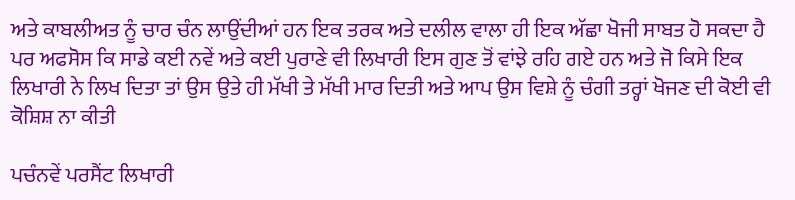ਅਤੇ ਕਾਬਲੀਅਤ ਨੂੰ ਚਾਰ ਚੰਨ ਲਾਉਂਦੀਆਂ ਹਨ ਇਕ ਤਰਕ ਅਤੇ ਦਲੀਲ ਵਾਲਾ ਹੀ ਇਕ ਅੱਛਾ ਖੋਜੀ ਸਾਬਤ ਹੋ ਸਕਦਾ ਹੈ ਪਰ ਅਫਸੋਸ ਕਿ ਸਾਡੇ ਕਈ ਨਵੇਂ ਅਤੇ ਕਈ ਪੁਰਾਣੇ ਵੀ ਲਿਖਾਰੀ ਇਸ ਗੁਣ ਤੋਂ ਵਾਂਝੇ ਰਹਿ ਗਏ ਹਨ ਅਤੇ ਜੋ ਕਿਸੇ ਇਕ ਲਿਖਾਰੀ ਨੇ ਲਿਖ ਦਿਤਾ ਤਾਂ ਉਸ ਉਤੇ ਹੀ ਮੱਖੀ ਤੇ ਮੱਖੀ ਮਾਰ ਦਿਤੀ ਅਤੇ ਆਪ ਉਸ ਵਿਸ਼ੇ ਨੂੰ ਚੰਗੀ ਤਰ੍ਹਾਂ ਖੋਜਣ ਦੀ ਕੋਈ ਵੀ ਕੋਸ਼ਿਸ਼ ਨਾ ਕੀਤੀ

ਪਚੰਨਵੇਂ ਪਰਸੈਂਟ ਲਿਖਾਰੀ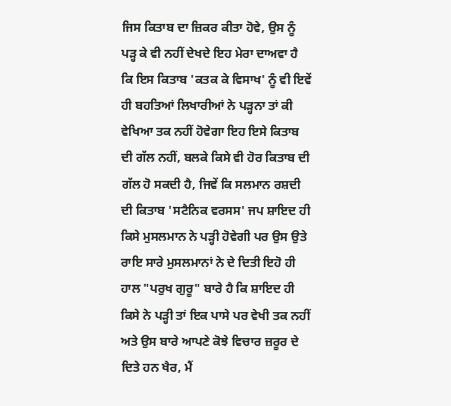ਜਿਸ ਕਿਤਾਬ ਦਾ ਜ਼ਿਕਰ ਕੀਤਾ ਹੋਵੇ, ਉਸ ਨੂੰ ਪੜ੍ਹ ਕੇ ਵੀ ਨਹੀਂ ਦੇਖਦੇ ਇਹ ਮੇਰਾ ਦਾਅਵਾ ਹੈ ਕਿ ਇਸ ਕਿਤਾਬ 'ਕਤਕ ਕੇ ਵਿਸਾਖ' ਨੂੰ ਵੀ ਇਵੇਂ ਹੀ ਬਹਤਿਆਂ ਲਿਖਾਰੀਆਂ ਨੇ ਪੜ੍ਹਨਾ ਤਾਂ ਕੀ ਵੇਖਿਆ ਤਕ ਨਹੀਂ ਹੋਵੇਗਾ ਇਹ ਇਸੇ ਕਿਤਾਬ ਦੀ ਗੱਲ ਨਹੀਂ, ਬਲਕੇ ਕਿਸੇ ਵੀ ਹੋਰ ਕਿਤਾਬ ਦੀ ਗੱਲ ਹੋ ਸਕਦੀ ਹੈ, ਜਿਵੇਂ ਕਿ ਸਲਮਾਨ ਰਸ਼ਦੀ ਦੀ ਕਿਤਾਬ 'ਸਟੈਨਿਕ ਵਰਸਸ' ਜਪ ਸ਼ਾਇਦ ਹੀ ਕਿਸੇ ਮੁਸਲਮਾਨ ਨੇ ਪੜ੍ਹੀ ਹੋਵੇਗੀ ਪਰ ਉਸ ਉਤੇ ਰਾਇ ਸਾਰੇ ਮੁਸਲਮਾਨਾਂ ਨੇ ਦੇ ਦਿਤੀ ਇਹੋ ਹੀ ਹਾਲ "ਪਰੁਖ ਗੁਰੂ" ਬਾਰੇ ਹੈ ਕਿ ਸ਼ਾਇਦ ਹੀ ਕਿਸੇ ਨੇ ਪੜ੍ਹੀ ਤਾਂ ਇਕ ਪਾਸੇ ਪਰ ਵੇਖੀ ਤਕ ਨਹੀਂ ਅਤੇ ਉਸ ਬਾਰੇ ਆਪਣੇ ਕੋਝੇ ਵਿਚਾਰ ਜ਼ਰੂਰ ਦੇ ਦਿਤੇ ਹਨ ਖੈਰ, ਮੈਂ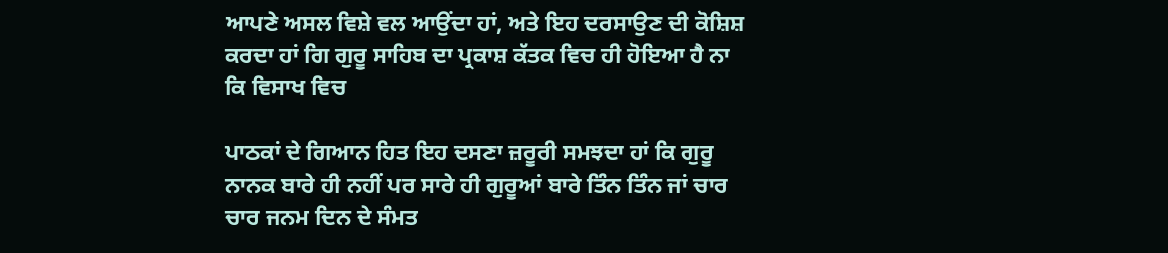ਆਪਣੇ ਅਸਲ ਵਿਸ਼ੇ ਵਲ ਆਉਂਦਾ ਹਾਂ, ਅਤੇ ਇਹ ਦਰਸਾਉਣ ਦੀ ਕੋਸ਼ਿਸ਼ ਕਰਦਾ ਹਾਂ ਗਿ ਗੁਰੂ ਸਾਹਿਬ ਦਾ ਪ੍ਰਕਾਸ਼ ਕੱਤਕ ਵਿਚ ਹੀ ਹੋਇਆ ਹੈ ਨਾ ਕਿ ਵਿਸਾਖ ਵਿਚ

ਪਾਠਕਾਂ ਦੇ ਗਿਆਨ ਹਿਤ ਇਹ ਦਸਣਾ ਜ਼ਰੂਰੀ ਸਮਝਦਾ ਹਾਂ ਕਿ ਗੁਰੂ ਨਾਨਕ ਬਾਰੇ ਹੀ ਨਹੀਂ ਪਰ ਸਾਰੇ ਹੀ ਗੁਰੂਆਂ ਬਾਰੇ ਤਿੰਨ ਤਿੰਨ ਜਾਂ ਚਾਰ ਚਾਰ ਜਨਮ ਦਿਨ ਦੇ ਸੰਮਤ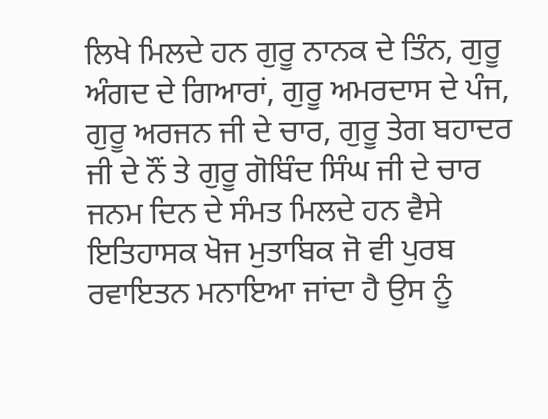ਲਿਖੇ ਮਿਲਦੇ ਹਨ ਗੁਰੂ ਨਾਨਕ ਦੇ ਤਿੰਨ, ਗੁਰੂ ਅੰਗਦ ਦੇ ਗਿਆਰਾਂ, ਗੁਰੂ ਅਮਰਦਾਸ ਦੇ ਪੰਜ, ਗੁਰੂ ਅਰਜਨ ਜੀ ਦੇ ਚਾਰ, ਗੁਰੂ ਤੇਗ ਬਹਾਦਰ ਜੀ ਦੇ ਨੌਂ ਤੇ ਗੁਰੂ ਗੋਬਿੰਦ ਸਿੰਘ ਜੀ ਦੇ ਚਾਰ ਜਨਮ ਦਿਨ ਦੇ ਸੰਮਤ ਮਿਲਦੇ ਹਨ ਵੈਸੇ ਇਤਿਹਾਸਕ ਖੋਜ ਮੁਤਾਬਿਕ ਜੋ ਵੀ ਪੁਰਬ ਰਵਾਇਤਨ ਮਨਾਇਆ ਜਾਂਦਾ ਹੈ ਉਸ ਨੂੰ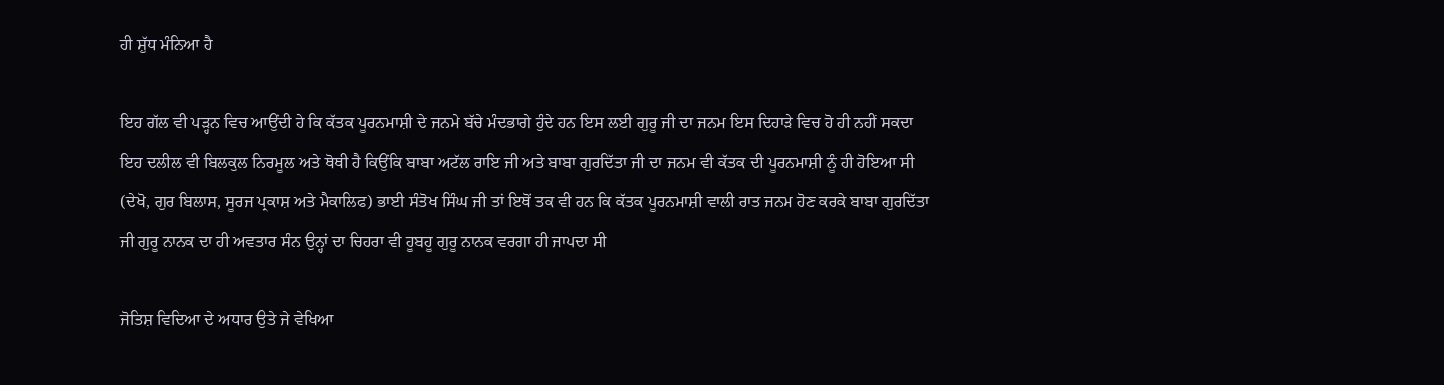ਹੀ ਸ਼ੁੱਧ ਮੰਨਿਆ ਹੈ

ਇਹ ਗੱਲ ਵੀ ਪੜ੍ਹਨ ਵਿਚ ਆਉਂਦੀ ਹੇ ਕਿ ਕੱਤਕ ਪੂਰਨਮਾਸ਼ੀ ਦੇ ਜਨਮੇ ਬੱਚੇ ਮੰਦਭਾਗੇ ਹੁੰਦੇ ਹਨ ਇਸ ਲਈ ਗੁਰੂ ਜੀ ਦਾ ਜਨਮ ਇਸ ਦਿਹਾੜੇ ਵਿਚ ਹੋ ਹੀ ਨਹੀਂ ਸਕਦਾ ਇਹ ਦਲੀਲ ਵੀ ਬਿਲਕੁਲ ਨਿਰਮੂਲ ਅਤੇ ਥੋਥੀ ਹੈ ਕਿਉਂਕਿ ਬਾਬਾ ਅਟੱਲ ਰਾਇ ਜੀ ਅਤੇ ਬਾਬਾ ਗੁਰਦਿੱਤਾ ਜੀ ਦਾ ਜਨਮ ਵੀ ਕੱਤਕ ਦੀ ਪੂਰਨਮਾਸ਼ੀ ਨੂੰ ਹੀ ਹੋਇਆ ਸੀ (ਦੇਖੋ, ਗੁਰ ਬਿਲਾਸ, ਸੂਰਜ ਪ੍ਰਕਾਸ਼ ਅਤੇ ਮੈਕਾਲਿਫ) ਭਾਈ ਸੰਤੋਖ ਸਿੰਘ ਜੀ ਤਾਂ ਇਥੋਂ ਤਕ ਵੀ ਹਨ ਕਿ ਕੱਤਕ ਪੂਰਨਮਾਸ਼ੀ ਵਾਲੀ ਰਾਤ ਜਨਮ ਹੋਣ ਕਰਕੇ ਬਾਬਾ ਗੁਰਦਿੱਤਾ ਜੀ ਗੁਰੂ ਨਾਨਕ ਦਾ ਹੀ ਅਵਤਾਰ ਸੰਨ ਉਨ੍ਹਾਂ ਦਾ ਚਿਹਰਾ ਵੀ ਹੂਬਹੂ ਗੁਰੂ ਨਾਨਕ ਵਰਗਾ ਹੀ ਜਾਪਦਾ ਸੀ

ਜੋਤਿਸ਼ ਵਿਦਿਆ ਦੇ ਅਧਾਰ ਉਤੇ ਜੇ ਵੇਖਿਆ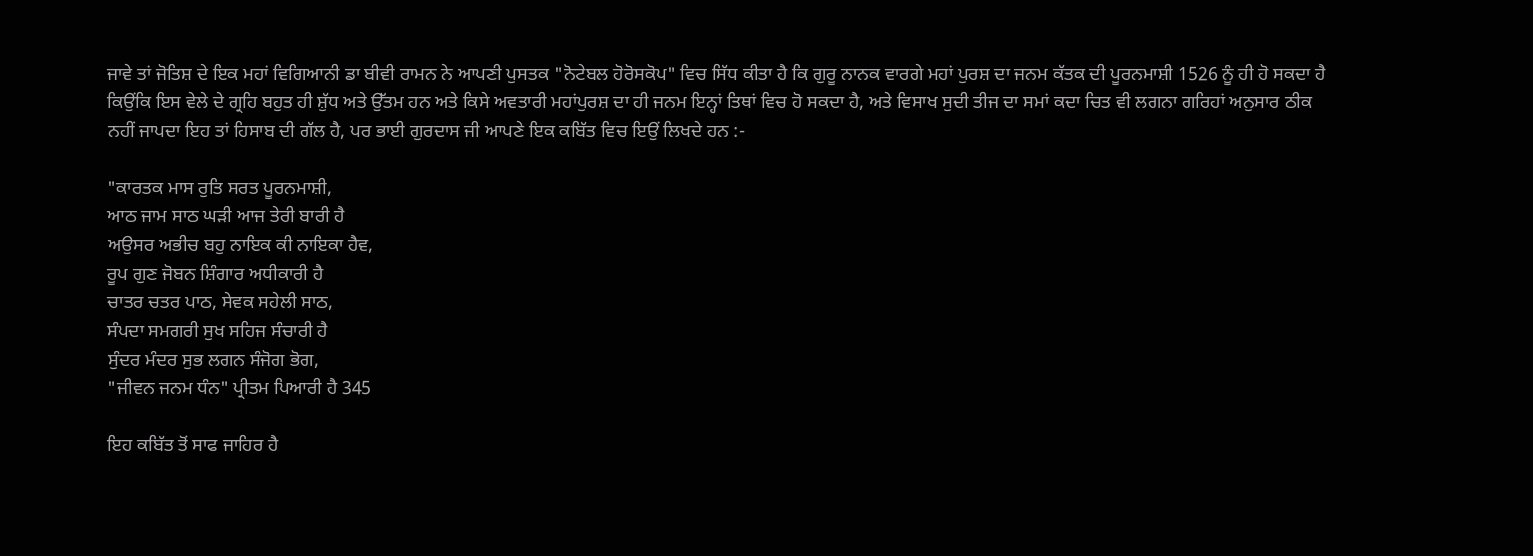ਜਾਵੇ ਤਾਂ ਜੋਤਿਸ਼ ਦੇ ਇਕ ਮਹਾਂ ਵਿਗਿਆਨੀ ਡਾ ਬੀਵੀ ਰਾਮਨ ਨੇ ਆਪਣੀ ਪੁਸਤਕ "ਨੋਟੇਬਲ ਹੋਰੋਸਕੋਪ" ਵਿਚ ਸਿੱਧ ਕੀਤਾ ਹੈ ਕਿ ਗੁਰੂ ਨਾਨਕ ਵਾਰਗੇ ਮਹਾਂ ਪੁਰਸ਼ ਦਾ ਜਨਮ ਕੱਤਕ ਦੀ ਪੂਰਨਮਾਸ਼ੀ 1526 ਨੂੰ ਹੀ ਹੋ ਸਕਦਾ ਹੈ ਕਿਉਂਕਿ ਇਸ ਵੇਲੇ ਦੇ ਗ੍ਰਹਿ ਬਹੁਤ ਹੀ ਸ਼ੁੱਧ ਅਤੇ ਉੱਤਮ ਹਨ ਅਤੇ ਕਿਸੇ ਅਵਤਾਰੀ ਮਹਾਂਪੁਰਸ਼ ਦਾ ਹੀ ਜਨਮ ਇਨ੍ਹਾਂ ਤਿਥਾਂ ਵਿਚ ਹੋ ਸਕਦਾ ਹੈ, ਅਤੇ ਵਿਸਾਖ ਸੁਦੀ ਤੀਜ ਦਾ ਸਮਾਂ ਕਦਾ ਚਿਤ ਵੀ ਲਗਨਾ ਗਰਿਹਾਂ ਅਨੁਸਾਰ ਠੀਕ ਨਹੀਂ ਜਾਪਦਾ ਇਹ ਤਾਂ ਹਿਸਾਬ ਦੀ ਗੱਲ ਹੈ, ਪਰ ਭਾਈ ਗੁਰਦਾਸ ਜੀ ਆਪਣੇ ਇਕ ਕਬਿੱਤ ਵਿਚ ਇਉਂ ਲਿਖਦੇ ਹਨ :-

"ਕਾਰਤਕ ਮਾਸ ਰੁਤਿ ਸਰਤ ਪੂਰਨਮਾਸ਼ੀ,
ਆਠ ਜਾਮ ਸਾਠ ਘੜੀ ਆਜ ਤੇਰੀ ਬਾਰੀ ਹੈ
ਅਉਸਰ ਅਭੀਚ ਬਹੁ ਨਾਇਕ ਕੀ ਨਾਇਕਾ ਹੈਵ,
ਰੂਪ ਗੁਣ ਜੋਬਨ ਸ਼ਿੰਗਾਰ ਅਧੀਕਾਰੀ ਹੈ
ਚਾਤਰ ਚਤਰ ਪਾਠ, ਸੇਵਕ ਸਹੇਲੀ ਸਾਠ,
ਸੰਪਦਾ ਸਮਗਰੀ ਸੁਖ ਸਹਿਜ ਸੰਚਾਰੀ ਹੈ
ਸੁੰਦਰ ਮੰਦਰ ਸੁਭ ਲਗਨ ਸੰਜੋਗ ਭੋਗ,
"ਜੀਵਨ ਜਨਮ ਧੰਨ" ਪ੍ਰੀਤਮ ਪਿਆਰੀ ਹੈ 345

ਇਹ ਕਬਿੱਤ ਤੋਂ ਸਾਫ ਜਾਹਿਰ ਹੈ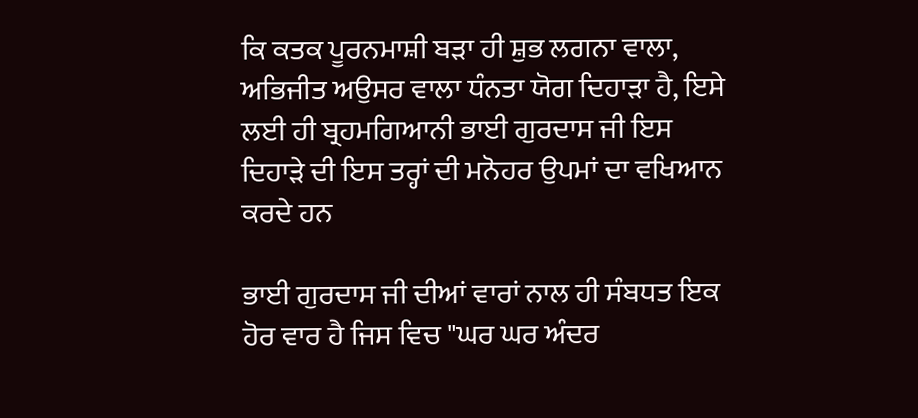ਕਿ ਕਤਕ ਪੂਰਨਮਾਸ਼ੀ ਬੜਾ ਹੀ ਸ਼ੁਭ ਲਗਨਾ ਵਾਲਾ, ਅਭਿਜੀਤ ਅਉਸਰ ਵਾਲਾ ਧੰਨਤਾ ਯੋਗ ਦਿਹਾੜਾ ਹੈ, ਇਸੇ ਲਈ ਹੀ ਬ੍ਰਹਮਗਿਆਨੀ ਭਾਈ ਗੁਰਦਾਸ ਜੀ ਇਸ ਦਿਹਾੜੇ ਦੀ ਇਸ ਤਰ੍ਹਾਂ ਦੀ ਮਨੋਹਰ ਉਪਮਾਂ ਦਾ ਵਖਿਆਨ ਕਰਦੇ ਹਨ

ਭਾਈ ਗੁਰਦਾਸ ਜੀ ਦੀਆਂ ਵਾਰਾਂ ਨਾਲ ਹੀ ਸੰਬਧਤ ਇਕ ਹੋਰ ਵਾਰ ਹੈ ਜਿਸ ਵਿਚ "ਘਰ ਘਰ ਅੰਦਰ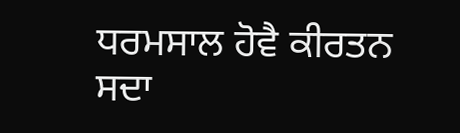ਧਰਮਸਾਲ ਹੋਵੈ ਕੀਰਤਨ ਸਦਾ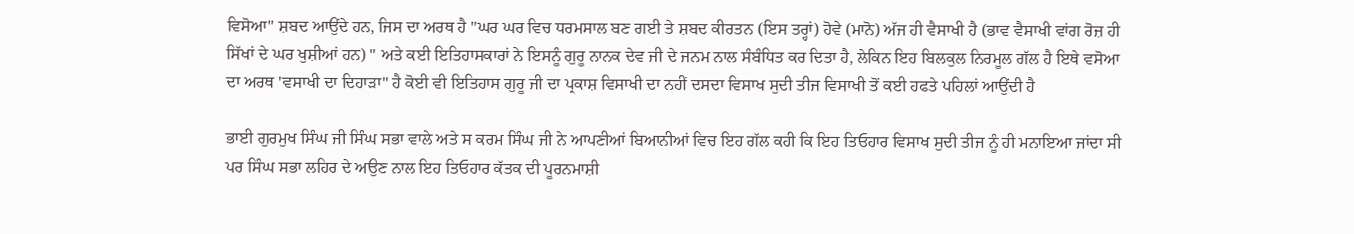ਵਿਸੋਆ" ਸ਼ਬਦ ਆਉਂਦੇ ਹਨ, ਜਿਸ ਦਾ ਅਰਥ ਹੈ "ਘਰ ਘਰ ਵਿਚ ਧਰਮਸਾਲ ਬਣ ਗਈ ਤੇ ਸ਼ਬਦ ਕੀਰਤਨ (ਇਸ ਤਰ੍ਹਾਂ) ਹੋਵੇ (ਮਾਨੋ) ਅੱਜ ਹੀ ਵੈਸਾਖੀ ਹੈ (ਭਾਵ ਵੈਸਾਖੀ ਵਾਂਗ ਰੋਜ਼ ਹੀ ਸਿੱਖਾਂ ਦੇ ਘਰ ਖੁਸ਼ੀਆਂ ਹਨ) " ਅਤੇ ਕਈ ਇਤਿਹਾਸਕਾਰਾਂ ਨੇ ਇਸਨੂੰ ਗੁਰੂ ਨਾਨਕ ਦੇਵ ਜੀ ਦੇ ਜਨਮ ਨਾਲ ਸੰਬੰਧਿਤ ਕਰ ਦਿਤਾ ਹੈ, ਲੇਕਿਨ ਇਹ ਬਿਲਕੁਲ ਨਿਰਮੂਲ ਗੱਲ ਹੈ ਇਥੇ ਵਸੋਆ ਦਾ ਅਰਥ 'ਵਸਾਖੀ ਦਾ ਦਿਹਾੜਾ" ਹੈ ਕੋਈ ਵੀ ਇਤਿਹਾਸ ਗੁਰੂ ਜੀ ਦਾ ਪ੍ਰਕਾਸ਼ ਵਿਸਾਖੀ ਦਾ ਨਹੀਂ ਦਸਦਾ ਵਿਸਾਖ ਸੁਦੀ ਤੀਜ ਵਿਸਾਖੀ ਤੋਂ ਕਈ ਹਫਤੇ ਪਹਿਲਾਂ ਆਉਂਦੀ ਹੈ

ਭਾਈ ਗੁਰਮੁਖ ਸਿੰਘ ਜੀ ਸਿੰਘ ਸਭਾ ਵਾਲੇ ਅਤੇ ਸ ਕਰਮ ਸਿੰਘ ਜੀ ਨੇ ਆਪਣੀਆਂ ਬਿਆਨੀਆਂ ਵਿਚ ਇਹ ਗੱਲ ਕਹੀ ਕਿ ਇਹ ਤਿਓਹਾਰ ਵਿਸਾਖ ਸੁਦੀ ਤੀਜ ਨੂੰ ਹੀ ਮਨਾਇਆ ਜਾਂਦਾ ਸੀ ਪਰ ਸਿੰਘ ਸਭਾ ਲਹਿਰ ਦੇ ਅਉਣ ਨਾਲ ਇਹ ਤਿਓਹਾਰ ਕੱਤਕ ਦੀ ਪੂਰਨਮਾਸ਼ੀ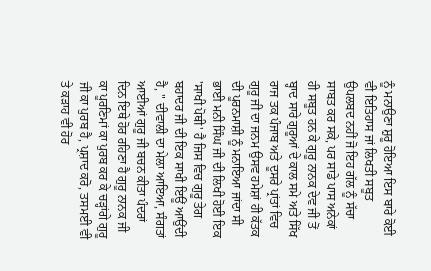ਨੂੰ ਮਨਾਉਣਾ ਸ਼ੁਰੂ ਹੋਇਆ ਇਸ ਬਾਰੇ ਕੋਈ ਵੀ ਇਤਿਹਾਸ ਜਾਂ ਲਿਖਤੀ ਸਬੂਤ ਉਪਲਬਦ ਨਹੀਂ ਜੋ ਇਹ ਗੱਲ ਨੂੰ ਸੱਚਾ ਸਾਬਤ ਕਰ ਸਕੇ, ਪਰ ਸਾਡੇ ਪਾਸ ਅਨੇਕਾਂ ਹੀ ਸਬੂਤ ਹਨ ਕੇ ਗੁਰੂ ਨਾਨਕ ਦੇਵ ਜੀ ਤੋਂ ਬ੍ਹਾਦ ਸਾਰੇ ਗੁਰੂਆਂ ਦੇ ਕਾਲ ਸਮੇ ਅਤੇ ਸਿੱਖ ਰਾਜ ਤਕ ਪੰਜਾਬ ਅਤੇ ਦੂਸਰੇ ਪ੍ਰਾਂਤਾਂ ਵਿਚ ਗੁਰੂ ਜੀ ਦਾ ਜਨਮ ਉਸਵ ਹਮੇਸ਼ਾਂ ਹੀ ਕੱਤਕ ਦੀ ਪੂਰਨਮਾਸ਼ੀ ਨੂੰ ਮਨਾਇਆ ਜਾਂਦਾ ਸੀ ਭਾਈ ਮਨੀ ਸਿੰਘ ਜੀ ਦੀ ਲਿਖੀ ਹੋਈ ਇਕ 'ਸਾਖੀ ਪੋਥੀ' ਹੈ ਜਿਸ ਵਿਚ ਗੁਰੂ ਤੇਗ ਬਹਾਦਰ ਜੀ ਦੀ ਇਕ ਸਾਖੀ ਇਊਂ ਆਉਂਦੀ ਹੈ, " ਦੀਵਾਲੀ ਦਾ ਮੇਲਾ ਆਇਆ, ਸੰਗਤਾਂ ਆਈਆਂ ਗੁਰੂ ਜੀ ਬਚਨ ਕੀਤਾ ਪੰਦਰਾਂ ਦਿਨ ਇਥੇ ਹੋਰ ਰਹਿਣਾ ਹੈ ਗੁਰੂ ਨਾਨਕ ਜੀ ਕਾ ਪੂਰਣਿਮਾਂ ਕਾ ਪੁਰਬ ਕਰ ਕੇ ਚੜ੍ਹਾਂਗੇ ਗੁਰੂ ਜੀ ਕਾ ਪੁਰਬ ਹੈ, ਪ੍ਰਸ਼ਾਦ ਕਰੋ, ਤਸਮਈ ਵੀ ਤੇ ਕੜਾਹ ਵੀ ਹੋਰ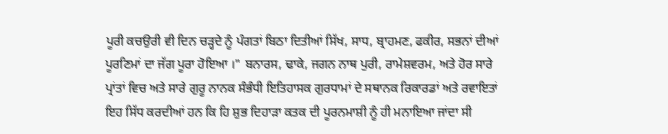ਪੂਰੀ ਕਚਉਰੀ ਵੀ ਦਿਨ ਚੜ੍ਹਦੇ ਨੂੰ ਪੰਗਤਾਂ ਬਿਠਾ ਦਿਤੀਆਂ ਸਿੱਖ, ਸਾਧ, ਬ੍ਰਾਹਮਣ, ਫਕੀਰ, ਸਭਨਾਂ ਦੀਆਂ ਪੂਰਣਿਮਾਂ ਦਾ ਜੱਗ ਪੂਰਾ ਹੋਇਆ ।" ਬਨਾਰਸ, ਢਾਕੇ, ਜਗਨ ਨਾਥ ਪੁਰੀ, ਰਾਮੇਸ਼ਵਰਮ, ਅਤੇ ਹੋਰ ਸਾਰੇ ਪ੍ਰਾਂਤਾਂ ਵਿਚ ਅਤੇ ਸਾਰੇ ਗੁਰੂ ਨਾਨਕ ਸੰਭੰਧੀ ਇਤਿਹਾਸਕ ਗੁਰਧਾਮਾਂ ਦੇ ਸਥਾਨਕ ਰਿਕਾਰਡਾਂ ਅਤੇ ਰਵਾਇਤਾਂ ਇਹ ਸਿੱਧ ਕਰਦੀਆਂ ਹਨ ਕਿ ਹਿ ਸ਼ੁਭ ਦਿਹਾੜਾ ਕਤਕ ਦੀ ਪੂਰਨਮਾਸ਼ੀ ਨੂੰ ਹੀ ਮਨਾਇਆ ਜਾਂਦਾ ਸੀ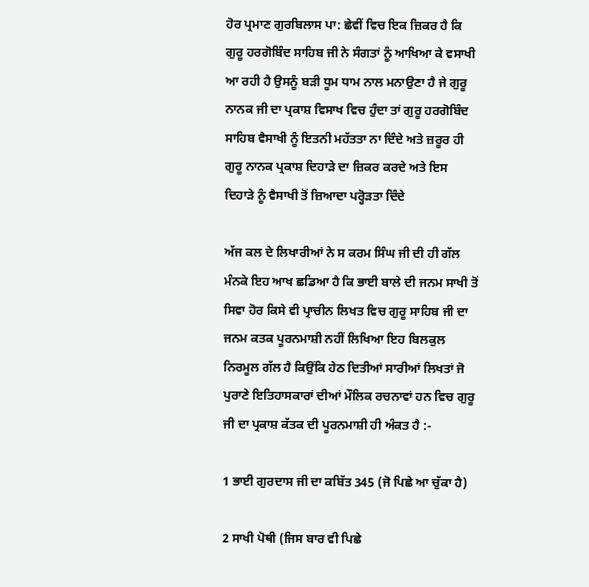ਹੋਰ ਪ੍ਰਮਾਣ ਗੁਰਬਿਲਾਸ ਪਾ: ਛੇਵੀਂ ਵਿਚ ਇਕ ਜ਼ਿਕਰ ਹੈ ਕਿ ਗੁਰੂ ਹਰਗੋਬਿੰਦ ਸਾਹਿਬ ਜੀ ਨੇ ਸੰਗਤਾਂ ਨੂੰ ਆਖਿਆ ਕੇ ਵਸਾਖੀ ਆ ਰਹੀ ਹੈ ਉਸਨੂੰ ਬੜੀ ਧੂਮ ਧਾਮ ਨਾਲ ਮਨਾਉਣਾ ਹੈ ਜੇ ਗੁਰੂ ਨਾਨਕ ਜੀ ਦਾ ਪ੍ਰਕਾਸ਼ ਵਿਸਾਖ ਵਿਚ ਹੁੰਦਾ ਤਾਂ ਗੁਰੂ ਹਰਗੋਬਿੰਦ ਸਾਹਿਬ ਵੈਸਾਖੀ ਨੂੰ ਇਤਨੀ ਮਹੱਤਤਾ ਨਾ ਦਿੰਦੇ ਅਤੇ ਜ਼ਰੂਰ ਹੀ ਗੁਰੂ ਨਾਨਕ ਪ੍ਰਕਾਸ਼ ਦਿਹਾੜੇ ਦਾ ਜ਼ਿਕਰ ਕਰਦੇ ਅਤੇ ਇਸ ਦਿਹਾੜੇ ਨੂੰ ਵੈਸਾਖੀ ਤੋਂ ਜ਼ਿਆਦਾ ਪਰ੍ਹੋੜਤਾ ਦਿੰਦੇ

ਅੱਜ ਕਲ ਦੇ ਲਿਖਾਰੀਆਂ ਨੇ ਸ ਕਰਮ ਸਿੰਘ ਜੀ ਦੀ ਹੀ ਗੱਲ ਮੰਨਕੇ ਇਹ ਆਖ ਛਡਿਆ ਹੈ ਕਿ ਭਾਈ ਬਾਲੇ ਦੀ ਜਨਮ ਸਾਖੀ ਤੋਂ ਸਿਵਾ ਹੋਰ ਕਿਸੇ ਵੀ ਪ੍ਰਾਚੀਨ ਲਿਖਤ ਵਿਚ ਗੁਰੂ ਸਾਹਿਬ ਜੀ ਦਾ ਜਨਮ ਕਤਕ ਪੂਰਨਮਾਸ਼ੀ ਨਹੀਂ ਲਿਖਿਆ ਇਹ ਬਿਲਕੁਲ ਨਿਰਮੂਲ ਗੱਲ ਹੈ ਕਿਉਂਕਿ ਹੇਠ ਦਿਤੀਆਂ ਸਾਰੀਆਂ ਲਿਖਤਾਂ ਜੋ ਪੁਰਾਣੇ ਇਤਿਹਾਸਕਾਰਾਂ ਦੀਆਂ ਮੌਲਿਕ ਰਚਨਾਵਾਂ ਹਨ ਵਿਚ ਗੁਰੂ ਜੀ ਦਾ ਪ੍ਰਕਾਸ਼ ਕੱਤਕ ਦੀ ਪੂਰਨਮਾਸ਼ੀ ਹੀ ਅੰਕਤ ਹੈ :-

1 ਭਾਈ ਗੁਰਦਾਸ ਜੀ ਦਾ ਕਬਿੱਤ 345 (ਜੋ ਪਿਛੇ ਆ ਚੁੱਕਾ ਹੈ)

2 ਸਾਖੀ ਪੋਥੀ (ਜਿਸ ਬਾਰ ਵੀ ਪਿਛੇ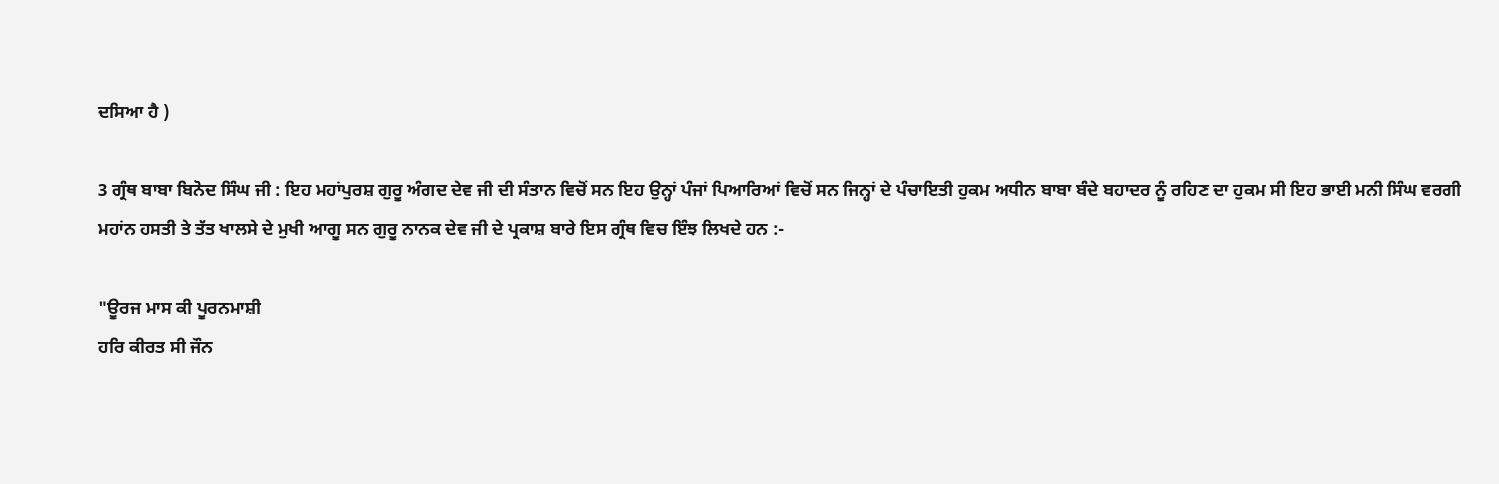ਦਸਿਆ ਹੈ )

3 ਗ੍ਰੰਥ ਬਾਬਾ ਬਿਨੋਦ ਸਿੰਘ ਜੀ : ਇਹ ਮਹਾਂਪੁਰਸ਼ ਗੁਰੂ ਅੰਗਦ ਦੇਵ ਜੀ ਦੀ ਸੰਤਾਨ ਵਿਚੋਂ ਸਨ ਇਹ ਉਨ੍ਹਾਂ ਪੰਜਾਂ ਪਿਆਰਿਆਂ ਵਿਚੋਂ ਸਨ ਜਿਨ੍ਹਾਂ ਦੇ ਪੰਚਾਇਤੀ ਹੁਕਮ ਅਧੀਨ ਬਾਬਾ ਬੰਦੇ ਬਹਾਦਰ ਨੂੰ ਰਹਿਣ ਦਾ ਹੁਕਮ ਸੀ ਇਹ ਭਾਈ ਮਨੀ ਸਿੰਘ ਵਰਗੀ ਮਹਾਂਨ ਹਸਤੀ ਤੇ ਤੱਤ ਖਾਲਸੇ ਦੇ ਮੁਖੀ ਆਗੂ ਸਨ ਗੁਰੂ ਨਾਨਕ ਦੇਵ ਜੀ ਦੇ ਪ੍ਰਕਾਸ਼ ਬਾਰੇ ਇਸ ਗ੍ਰੰਥ ਵਿਚ ਇੰਝ ਲਿਖਦੇ ਹਨ :-

"ਊਰਜ ਮਾਸ ਕੀ ਪੂਰਨਮਾਸ਼ੀ
ਹਰਿ ਕੀਰਤ ਸੀ ਜੌਨ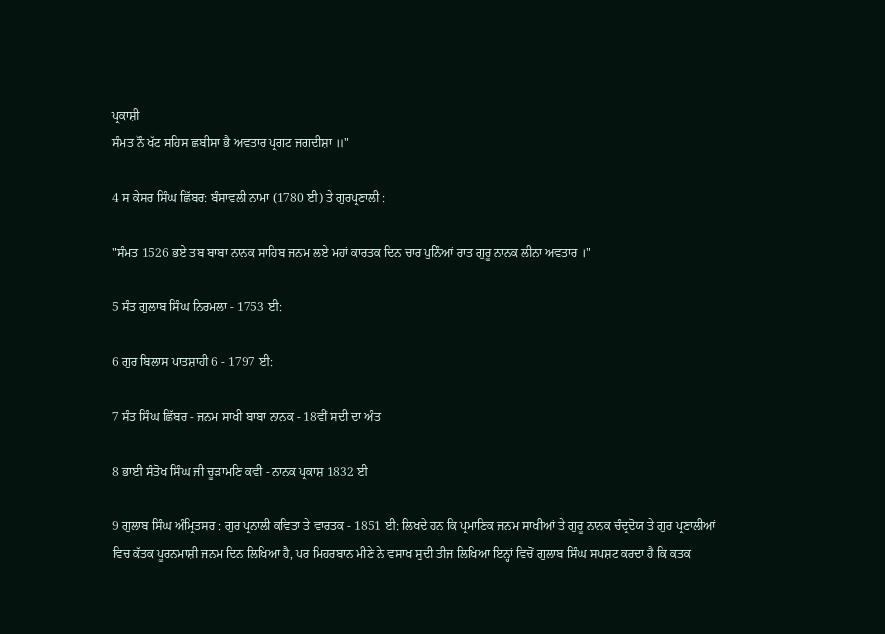ਪ੍ਰਕਾਸ਼ੀ
ਸੰਮਤ ਨੌ ਖੱਟ ਸਹਿਸ ਛਬੀਸਾ ਭੈ ਅਵਤਾਰ ਪ੍ਰਗਟ ਜਗਦੀਸ਼ਾ ॥"

4 ਸ ਕੇਸਰ ਸਿੰਘ ਛਿੱਬਰ: ਬੰਸਾਵਲੀ ਨਾਮਾ (1780 ਈ) ਤੇ ਗੁਰਪ੍ਰਣਾਲੀ :

"ਸੰਮਤ 1526 ਭਏ ਤਬ ਬਾਬਾ ਨਾਨਕ ਸਾਹਿਬ ਜਨਮ ਲਏ ਮਹਾਂ ਕਾਰਤਕ ਦਿਨ ਚਾਰ ਪੁਨਿੰਆਂ ਰਾਤ ਗੁਰੂ ਨਾਨਕ ਲੀਨਾ ਅਵਤਾਰ ।"

5 ਸੰਤ ਗੁਲਾਬ ਸਿੰਘ ਨਿਰਮਲਾ - 1753 ਈ:

6 ਗੁਰ ਬਿਲਾਸ ਪਾਤਸ਼ਾਹੀ 6 - 1797 ਈ:

7 ਸੰਤ ਸਿੰਘ ਛਿੱਬਰ - ਜਨਮ ਸਾਖੀ ਬਾਬਾ ਨਾਨਕ - 18ਵੀਂ ਸਦੀ ਦਾ ਅੰਤ

8 ਭਾਈ ਸੰਤੋਖ ਸਿੰਘ ਜੀ ਚੂੜਾਮਣਿ ਕਵੀ - ਨਾਨਕ ਪ੍ਰਕਾਸ਼ 1832 ਈ

9 ਗੁਲਾਬ ਸਿੰਘ ਅੰਮ੍ਰਿਤਸਰ : ਗੁਰ ਪ੍ਰਨਾਲੀ ਕਵਿਤਾ ਤੇ ਵਾਰਤਕ - 1851 ਈ: ਲਿਖਦੇ ਹਨ ਕਿ ਪ੍ਰਮਾਣਿਕ ਜਨਮ ਸਾਖੀਆਂ ਤੇ ਗੁਰੂ ਨਾਨਕ ਚੰਦ੍ਰਦੋਯ ਤੇ ਗੁਰ ਪ੍ਰਣਾਲੀਆਂ ਵਿਚ ਕੱਤਕ ਪੂਰਨਮਾਸ਼ੀ ਜਨਮ ਦਿਨ ਲਿਖਿਆ ਹੈ, ਪਰ ਮਿਹਰਬਾਨ ਮੀਣੇ ਨੇ ਵਸਾਖ ਸੁਦੀ ਤੀਜ ਲਿਖਿਆ ਇਨ੍ਹਾਂ ਵਿਚੋਂ ਗੁਲਾਬ ਸਿੰਘ ਸਪਸ਼ਟ ਕਰਦਾ ਹੈ ਕਿ ਕਤਕ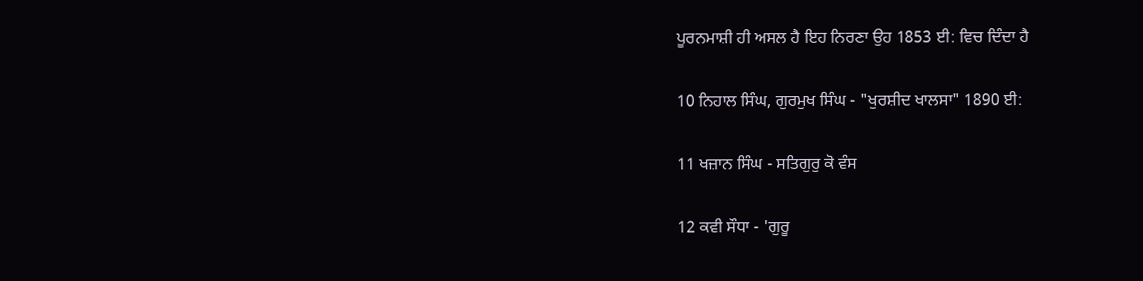ਪੂਰਨਮਾਸ਼ੀ ਹੀ ਅਸਲ ਹੈ ਇਹ ਨਿਰਣਾ ਉਹ 1853 ਈ: ਵਿਚ ਦਿੰਦਾ ਹੈ

10 ਨਿਹਾਲ ਸਿੰਘ, ਗੁਰਮੁਖ ਸਿੰਘ - "ਖੁਰਸ਼ੀਦ ਖਾਲਸਾ" 1890 ਈ:

11 ਖਜ਼ਾਨ ਸਿੰਘ - ਸਤਿਗੁਰੁ ਕੋ ਵੰਸ

12 ਕਵੀ ਸੌਧਾ - 'ਗੁਰੂ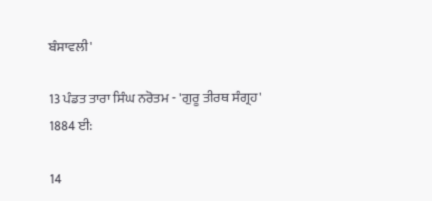ਬੰਸਾਵਲੀ'

13 ਪੰਡਤ ਤਾਰਾ ਸਿੰਘ ਨਰੋਤਮ - 'ਗੁਰੂ ਤੀਰਥ ਸੰਗ੍ਰਹ' 1884 ਈ:

14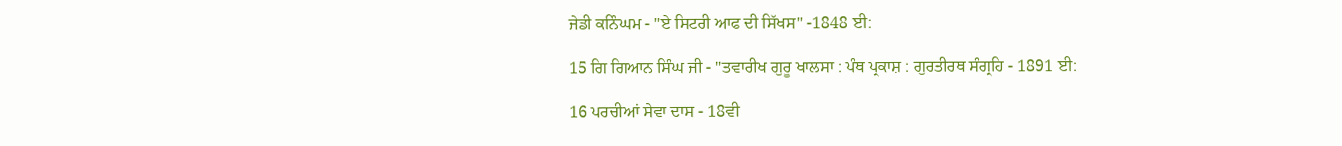ਜੇਡੀ ਕਨਿੰਘਮ - "ਏ ਸਿਟਰੀ ਆਫ ਦੀ ਸਿੱਖਸ" -1848 ਈ:

15 ਗਿ ਗਿਆਨ ਸਿੰਘ ਜੀ - "ਤਵਾਰੀਖ ਗੁਰੂ ਖਾਲਸਾ : ਪੰਥ ਪ੍ਰਕਾਸ਼ : ਗੁਰਤੀਰਥ ਸੰਗ੍ਰਹਿ - 1891 ਈ:

16 ਪਰਚੀਆਂ ਸੇਵਾ ਦਾਸ - 18ਵੀ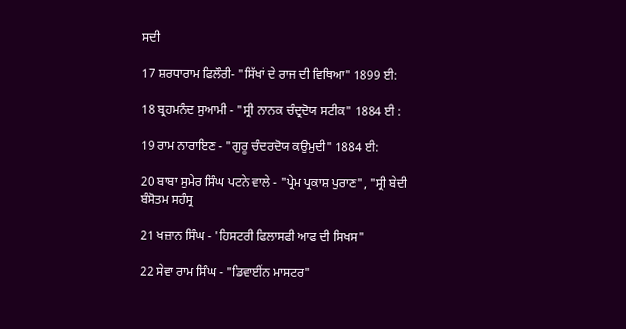ਸਦੀ

17 ਸ਼ਰਧਾਰਾਮ ਫਿਲੌਰੀ- "ਸਿੱਖਾਂ ਦੇ ਰਾਜ ਦੀ ਵਿਥਿਆ" 1899 ਈ:

18 ਬ੍ਰਹਮਨੰਦ ਸੁਆਮੀ - "ਸ੍ਰੀ ਨਾਨਕ ਚੰਦ੍ਰਦੋਯ ਸਟੀਕ" 1884 ਈ :

19 ਰਾਮ ਨਾਰਾਇਣ - "ਗੁਰੂ ਚੰਦਰਦੋਯ ਕਉਮੁਦੀ" 1884 ਈ:

20 ਬਾਬਾ ਸੁਮੇਰ ਸਿੰਘ ਪਟਨੇ ਵਾਲੇ - "ਪ੍ਰੇਮ ਪ੍ਰਕਾਸ਼ ਪੁਰਾਣ", "ਸ੍ਰੀ ਬੇਦੀ ਬੰਸੋਤਮ ਸਹੰਸ੍ਰ

21 ਖਜ਼ਾਨ ਸਿੰਘ - 'ਹਿਸਟਰੀ ਫਿਲਾਸਫੀ ਆਫ ਦੀ ਸਿਖਸ"

22 ਸੇਵਾ ਰਾਮ ਸਿੰਘ - "ਡਿਵਾਈਂਨ ਮਾਸਟਰ"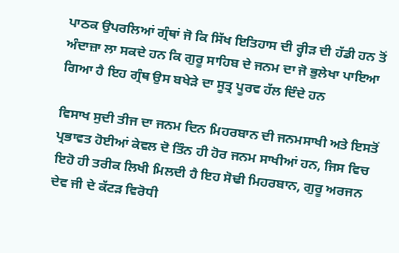ਪਾਠਕ ਉਪਰਲਿਆਂ ਗ੍ਰੰਥਾਂ ਜੋ ਕਿ ਸਿੱਖ ਇਤਿਹਾਸ ਦੀ ਰ੍ਹੀੜ ਦੀ ਹੱਡੀ ਹਨ ਤੋਂ ਅੰਦਾਜ਼ਾ ਲਾ ਸਕਦੇ ਹਨ ਕਿ ਗੁਰੂ ਸਾਹਿਬ ਦੇ ਜਨਮ ਦਾ ਜੋ ਭੁਲੇਖਾ ਪਾਇਆ ਗਿਆ ਹੈ ਇਹ ਗ੍ਰੰਥ ਉਸ ਬਖੇੜੇ ਦਾ ਸੂਤ੍ਰ ਪੂਰਵ ਹੱਲ ਦਿੰਦੇ ਹਨ

ਵਿਸਾਖ ਸੁਦੀ ਤੀਜ ਦਾ ਜਨਮ ਦਿਨ ਮਿਹਰਬਾਨ ਦੀ ਜਨਮਸਾਖੀ ਅਤੇ ਇਸਤੋਂ ਪ੍ਰਭਾਵਤ ਹੋਈਆਂ ਕੇਵਲ ਦੋ ਤਿੰਨ ਹੀ ਹੋਰ ਜਨਮ ਸਾਖੀਆਂ ਹਨ, ਜਿਸ ਵਿਚ ਇਹੋ ਹੀ ਤਰੀਕ ਲਿਖੀ ਮਿਲਦੀ ਹੈ ਇਹ ਸੋਢੀ ਮਿਹਰਬਾਨ, ਗੁਰੂ ਅਰਜਨ ਦੇਵ ਜੀ ਦੇ ਕੱਟੜ ਵਿਰੋਧੀ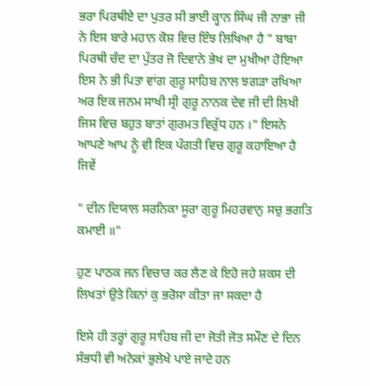ਭਰਾ ਪਿਰਥੀਏ ਦਾ ਪੁਤਰ ਸੀ ਭਾਈ ਕ੍ਹਾਨ ਸਿੰਘ ਜੀ ਨਾਭਾ ਜੀ ਨੇ ਇਸ ਬਾਰੇ ਮਹਾਨ ਕੋਸ਼ ਵਿਚ ਇੰਝ ਲਿਖਿਆ ਹੈ " ਬਾਬਾ ਪਿਰਥੀ ਚੰਦ ਦਾ ਪੁੱਤਰ ਜੋ ਦਿਵਾਨੇ ਭੇਖ ਦਾ ਮੁਖੀਆ ਹੋਇਆ ਇਸ ਨੇ ਭੀ ਪਿਤਾ ਵਾਂਗ ਗੁਰੂ ਸਾਹਿਬ ਨਾਲ ਝਗੜਾ ਰਖਿਆ ਅਰ ਇਕ ਜਨਮ ਸਾਖੀ ਸ੍ਰੀ ਗੁਰੂ ਨਾਨਕ ਦੇਵ ਜੀ ਦੀ ਲਿਖੀ ਜਿਸ ਵਿਚ ਬਹੁਤ ਬਾਤਾਂ ਗੁਰਮਤ ਵਿਰੁੱਧ ਹਨ ।" ਇਸਨੇ ਆਪਣੇ ਆਪ ਨੂੰ ਵੀ ਇਕ ਪੰਗਤੀ ਵਿਚ ਗੁਰੂ ਕਹਾਇਆ ਹੈ ਜਿਵੇਂ

" ਦੀਨ ਦਿਯਾਲ ਸਰਨਿਕਾ ਸੂਰਾ ਗੁਰੂ ਮਿਹਰਵਾਨੁ ਸਚੁ ਭਗਤਿ ਕਮਾਈ ॥"

ਹੁਣ ਪਾਠਕ ਜਨ ਵਿਚਾਰ ਕਰ ਲੈਣ ਕੇ ਇਹੋ ਜਹੇ ਸ਼ਕਸ ਦੀ ਲਿਖਤਾਂ ਉਤੇ ਕਿਨਾਂ ਕੁ ਭਰੋਸਾ ਕੀਤਾ ਜਾ ਸਕਦਾ ਹੈ

ਇਸੇ ਹੀ ਤਰ੍ਹਾਂ ਗੁਰੂ ਸਾਹਿਬ ਜੀ ਦਾ ਜੋਤੀ ਜੋਤ ਸਮੌਣ ਦੇ ਦਿਨ ਸੰਭਧੀ ਵੀ ਅਨੇਕਾਂ ਭੁਲੇਖੇ ਪਾਏ ਜਾਦੇ ਹਨ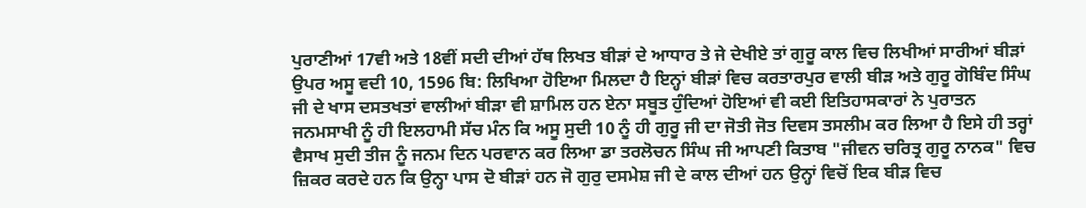ਪੁਰਾਣੀਆਂ 17ਵੀ ਅਤੇ 18ਵੀਂ ਸਦੀ ਦੀਆਂ ਹੱਥ ਲਿਖਤ ਬੀੜਾਂ ਦੇ ਆਧਾਰ ਤੇ ਜੇ ਦੇਖੀਏ ਤਾਂ ਗੁਰੂ ਕਾਲ ਵਿਚ ਲਿਖੀਆਂ ਸਾਰੀਆਂ ਬੀੜਾਂ ਉਪਰ ਅਸੂ ਵਦੀ 10, 1596 ਬਿ: ਲਿਖਿਆ ਹੋਇਆ ਮਿਲਦਾ ਹੈ ਇਨ੍ਹਾਂ ਬੀੜਾਂ ਵਿਚ ਕਰਤਾਰਪੁਰ ਵਾਲੀ ਬੀੜ ਅਤੇ ਗੁਰੂ ਗੋਬਿੰਦ ਸਿੰਘ ਜੀ ਦੇ ਖਾਸ ਦਸਤਖਤਾਂ ਵਾਲੀਆਂ ਬੀੜਾ ਵੀ ਸ਼ਾਮਿਲ ਹਨ ਏਨਾ ਸਬੂਤ ਹੁੰਦਿਆਂ ਹੋਇਆਂ ਵੀ ਕਈ ਇਤਿਹਾਸਕਾਰਾਂ ਨੇ ਪੁਰਾਤਨ ਜਨਮਸਾਖੀ ਨੂੰ ਹੀ ਇਲਹਾਮੀ ਸੱਚ ਮੰਨ ਕਿ ਅਸੂ ਸੁਦੀ 10 ਨੂੰ ਹੀ ਗੁਰੂ ਜੀ ਦਾ ਜੋਤੀ ਜੋਤ ਦਿਵਸ ਤਸਲੀਮ ਕਰ ਲਿਆ ਹੈ ਇਸੇ ਹੀ ਤਰ੍ਹਾਂ ਵੈਸਾਖ ਸੁਦੀ ਤੀਜ ਨੂੰ ਜਨਮ ਦਿਨ ਪਰਵਾਨ ਕਰ ਲਿਆ ਡਾ ਤਰਲੋਚਨ ਸਿੰਘ ਜੀ ਆਪਣੀ ਕਿਤਾਬ "ਜੀਵਨ ਚਰਿਤ੍ਰ ਗੁਰੂ ਨਾਨਕ" ਵਿਚ ਜ਼ਿਕਰ ਕਰਦੇ ਹਨ ਕਿ ਉਨ੍ਹਾ ਪਾਸ ਦੋ ਬੀੜਾਂ ਹਨ ਜੋ ਗੁਰੁ ਦਸਮੇਸ਼ ਜੀ ਦੇ ਕਾਲ ਦੀਆਂ ਹਨ ਉਨ੍ਹਾਂ ਵਿਚੋਂ ਇਕ ਬੀੜ ਵਿਚ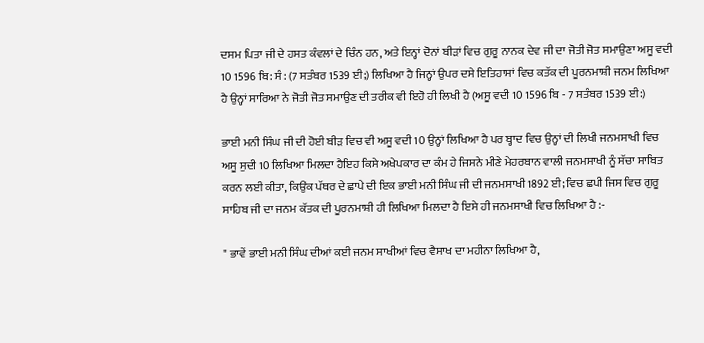ਦਸਮ ਪਿਤਾ ਜੀ ਦੇ ਹਸਤ ਕੰਵਲਾਂ ਦੇ ਚਿੰਨ ਹਨ, ਅਤੇ ਇਨ੍ਹਾਂ ਦੋਨਾਂ ਬੀੜਾਂ ਵਿਚ ਗੁਰੂ ਨਾਨਕ ਦੇਵ ਜੀ ਦਾ ਜੋਤੀ ਜੋਤ ਸਮਾਉਣਾ ਅਸੂ ਵਦੀ 10 1596 ਬਿ: ਸੰ : (7 ਸਤੰਬਰ 1539 ਈ;) ਲਿਖਿਆ ਹੈ ਜਿਨ੍ਹਾਂ ਉਪਰ ਦਸੇ ਇਤਿਹਾਸਾਂ ਵਿਚ ਕਤੱਕ ਦੀ ਪੂਰਨਮਾਸ਼ੀ ਜਨਮ ਲਿਖਿਆ ਹੈ ਉਨ੍ਹਾਂ ਸਾਰਿਆ ਨੇ ਜੋਤੀ ਜੋਤ ਸਮਾਉਣ ਦੀ ਤਰੀਕ ਵੀ ਇਹੋ ਹੀ ਲਿਖੀ ਹੈ (ਅਸੂ ਵਦੀ 10 1596 ਬਿ - 7 ਸਤੰਬਰ 1539 ਈ:)

ਭਾਈ ਮਨੀ ਸਿੰਘ ਜੀ ਦੀ ਹੋਈ ਬੀੜ ਵਿਚ ਵੀ ਅਸੂ ਵਦੀ 10 ਉਨ੍ਹਾਂ ਲਿਖਿਆ ਹੈ ਪਰ ਬ੍ਹਾਦ ਵਿਚ ਉਨ੍ਹਾਂ ਦੀ ਲਿਖੀ ਜਨਮਸਾਖੀ ਵਿਚ ਅਸੂ ਸੁਦੀ 10 ਲਿਖਿਆ ਮਿਲਦਾ ਹੈਇਹ ਕਿਸੇ ਅਖੇਪਕਾਰ ਦਾ ਕੰਮ ਹੇ ਜਿਸਨੇ ਮੀਣੇ ਮੇਹਰਬਾਨ ਵਾਲੀ ਜਨਮਸਾਖੀ ਨੂੰ ਸੱਚਾ ਸਾਬਿਤ ਕਰਨ ਲਈ ਕੀਤਾ, ਕਿਉਂਕ ਪੱਥਰ ਦੇ ਛਾਪੇ ਦੀ ਇਕ ਭਾਈ ਮਨੀ ਸਿੰਘ ਜੀ ਦੀ ਜਨਮਸਾਖੀ 1892 ਈ; ਵਿਚ ਛਪੀ ਜਿਸ ਵਿਚ ਗੁਰੂ ਸਾਹਿਬ ਜੀ ਦਾ ਜਨਮ ਕੱਤਕ ਦੀ ਪੂਰਨਮਾਸ਼ੀ ਹੀ ਲਿਖਿਆ ਮਿਲਦਾ ਹੈ ਇਸੇ ਹੀ ਜਨਮਸਾਖੀ ਵਿਚ ਲਿਖਿਆ ਹੈ :-

" ਭਾਵੇਂ ਭਾਈ ਮਨੀ ਸਿੰਘ ਦੀਆਂ ਕਈ ਜਨਮ ਸਾਖੀਆਂ ਵਿਚ ਵੈਸਾਖ ਦਾ ਮਹੀਨਾ ਲਿਖਿਆ ਹੈ,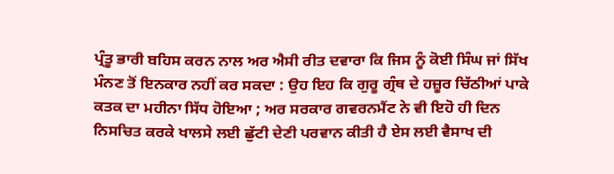ਪ੍ਰੰਤੂ ਭਾਰੀ ਬਹਿਸ ਕਰਨ ਨਾਲ ਅਰ ਐਸੀ ਰੀਤ ਦਵਾਰਾ ਕਿ ਜਿਸ ਨੂੰ ਕੋਈ ਸਿੰਘ ਜਾਂ ਸਿੱਖ ਮੰਨਣ ਤੋਂ ਇਨਕਾਰ ਨਹੀਂ ਕਰ ਸਕਦਾ : ਉਹ ਇਹ ਕਿ ਗੁਰੂ ਗ੍ਰੰਥ ਦੇ ਹਜ਼ੂਰ ਚਿੱਠੀਆਂ ਪਾਕੇ ਕਤਕ ਦਾ ਮਹੀਨਾ ਸਿੱਧ ਹੋਇਆ ; ਅਰ ਸਰਕਾਰ ਗਵਰਨਮੈਂਟ ਨੇ ਵੀ ਇਹੋ ਹੀ ਦਿਨ ਨਿਸਚਿਤ ਕਰਕੇ ਖਾਲਸੇ ਲਈ ਛੁੱਟੀ ਦੇਣੀ ਪਰਵਾਨ ਕੀਤੀ ਹੈ ਏਸ ਲਈ ਵੈਸਾਖ ਦੀ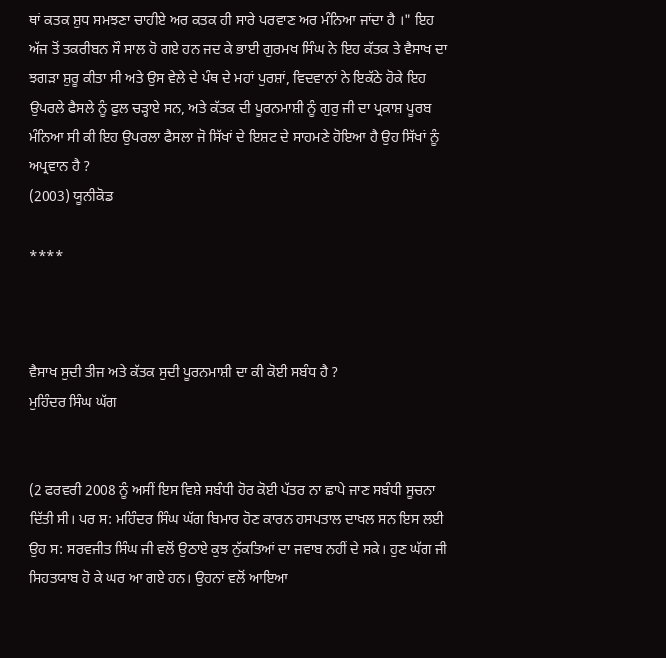ਥਾਂ ਕਤਕ ਸ਼ੁਧ ਸਮਝਣਾ ਚਾਹੀਏ ਅਰ ਕਤਕ ਹੀ ਸਾਰੇ ਪਰਵਾਣ ਅਰ ਮੰਨਿਆ ਜਾਂਦਾ ਹੈ ।" ਇਹ ਅੱਜ ਤੋਂ ਤਕਰੀਬਨ ਸੌ ਸਾਲ ਹੋ ਗਏ ਹਨ ਜਦ ਕੇ ਭਾਈ ਗੁਰਮਖ ਸਿੰਘ ਨੇ ਇਹ ਕੱਤਕ ਤੇ ਵੈਸਾਖ ਦਾ ਝਗੜਾ ਸ਼ੁਰੂ ਕੀਤਾ ਸੀ ਅਤੇ ਉਸ ਵੇਲੇ ਦੇ ਪੰਥ ਦੇ ਮਹਾਂ ਪੁਰਸ਼ਾਂ, ਵਿਦਵਾਨਾਂ ਨੇ ਇਕੱਠੇ ਹੋਕੇ ਇਹ ਉਪਰਲੇ ਫੈਸਲੇ ਨੂੰ ਫੁਲ ਚੜ੍ਹਾਏ ਸਨ, ਅਤੇ ਕੱਤਕ ਦੀ ਪੂਰਨਮਾਸ਼ੀ ਨੂੰ ਗੁਰੁ ਜੀ ਦਾ ਪ੍ਰਕਾਸ਼ ਪੂਰਬ ਮੰਨਿਆ ਸੀ ਕੀ ਇਹ ਉਪਰਲਾ ਫੈਸਲਾ ਜੋ ਸਿੱਖਾਂ ਦੇ ਇਸ਼ਟ ਦੇ ਸਾਹਮਣੇ ਹੋਇਆ ਹੈ ਉਹ ਸਿੱਖਾਂ ਨੂੰ ਅਪ੍ਰਵਾਨ ਹੈ ?
(2003) ਯੂਨੀਕੋਡ

****



ਵੈਸਾਖ ਸੁਦੀ ਤੀਜ ਅਤੇ ਕੱਤਕ ਸੁਦੀ ਪੂਰਨਮਾਸ਼ੀ ਦਾ ਕੀ ਕੋਈ ਸਬੰਧ ਹੈ ?
ਮੁਹਿੰਦਰ ਸਿੰਘ ਘੱਗ


(2 ਫਰਵਰੀ 2008 ਨੂੰ ਅਸੀਂ ਇਸ ਵਿਸ਼ੇ ਸਬੰਧੀ ਹੋਰ ਕੋਈ ਪੱਤਰ ਨਾ ਛਾਪੇ ਜਾਣ ਸਬੰਧੀ ਸੂਚਨਾ ਦਿੱਤੀ ਸੀ। ਪਰ ਸ: ਮਹਿੰਦਰ ਸਿੰਘ ਘੱਗ ਬਿਮਾਰ ਹੋਣ ਕਾਰਨ ਹਸਪਤਾਲ ਦਾਖਲ ਸਨ ਇਸ ਲਈ ਉਹ ਸ: ਸਰਵਜੀਤ ਸਿੰਘ ਜੀ ਵਲੋਂ ਉਠਾਏ ਕੁਝ ਨੁੱਕਤਿਆਂ ਦਾ ਜਵਾਬ ਨਹੀਂ ਦੇ ਸਕੇ। ਹੁਣ ਘੱਗ ਜੀ ਸਿਹਤਯਾਬ ਹੋ ਕੇ ਘਰ ਆ ਗਏ ਹਨ। ਉਹਨਾਂ ਵਲੋਂ ਆਇਆ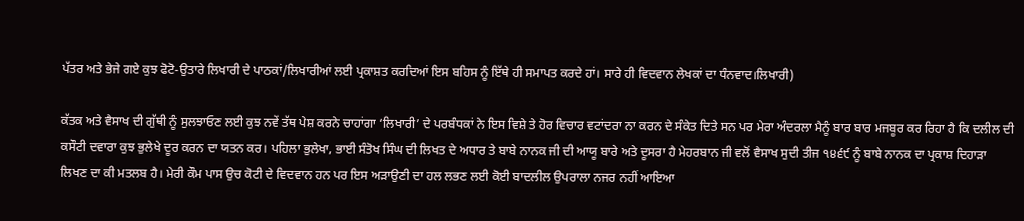ਪੱਤਰ ਅਤੇ ਭੇਜੇ ਗਏ ਕੁਝ ਫੋਟੋ-ਉਤਾਰੇ ਲਿਖਾਰੀ ਦੇ ਪਾਠਕਾਂ/ਲਿਖਾਰੀਆਂ ਲਈ ਪ੍ਰਕਾਸ਼ਤ ਕਰਦਿਆਂ ਇਸ ਬਹਿਸ ਨੂੰ ਇੱਥੇ ਹੀ ਸਮਾਪਤ ਕਰਦੇ ਹਾਂ। ਸਾਰੇ ਹੀ ਵਿਦਵਾਨ ਲੇਖਕਾਂ ਦਾ ਧੰਨਵਾਦ।ਲਿਖਾਰੀ)

ਕੱਤਕ ਅਤੇ ਵੈਸਾਖ ਦੀ ਗੁੱਥੀ ਨੂੰ ਸੁਲਝਾਓਣ ਲਈ ਕੁਝ ਨਵੇਂ ਤੱਥ ਪੇਸ਼ ਕਰਨੇ ਚਾਹਾਂਗਾ ‘ਲਿਖਾਰੀ’ ਦੇ ਪਰਬੰਧਕਾਂ ਨੇ ਇਸ ਵਿਸ਼ੇ ਤੇ ਹੋਰ ਵਿਚਾਰ ਵਟਾਂਦਰਾ ਨਾ ਕਰਨ ਦੇ ਸੰਕੇਤ ਦਿਤੇ ਸਨ ਪਰ ਮੇਰਾ ਅੰਦਰਲਾ ਮੈਨੂੰ ਬਾਰ ਬਾਰ ਮਜਬੂਰ ਕਰ ਰਿਹਾ ਹੈ ਕਿ ਦਲੀਲ ਦੀ ਕਸੌਟੀ ਦਵਾਰਾ ਕੁਝ ਭੁਲੇਖੇ ਦੂਰ ਕਰਨ ਦਾ ਯਤਨ ਕਰ। ਪਹਿਲਾ ਭੁਲੇਖਾ, ਭਾਈ ਸੰਤੋਖ ਸਿੰਘ ਦੀ ਲਿਖਤ ਦੇ ਅਧਾਰ ਤੇ ਬਾਬੇ ਨਾਨਕ ਜੀ ਦੀ ਆਯੂ ਬਾਰੇ ਅਤੇ ਦੂਸਰਾ ਹੈ ਮੇਹਰਬਾਨ ਜੀ ਵਲੋਂ ਵੈਸਾਖ ਸੁਦੀ ਤੀਜ ੧੪੬੯ ਨੂੰ ਬਾਬੇ ਨਾਨਕ ਦਾ ਪ੍ਰਕਾਸ਼ ਦਿਹਾੜਾ ਲਿਖਣ ਦਾ ਕੀ ਮਤਲਬ ਹੈ। ਮੇਰੀ ਕੌਮ ਪਾਸ ਉਚ ਕੋਟੀ ਦੇ ਵਿਦਵਾਨ ਹਨ ਪਰ ਇਸ ਅੜਾਉਣੀ ਦਾ ਹਲ ਲਭਣ ਲਈ ਕੋਈ ਬਾਦਲੀਲ ਉਪਰਾਲਾ ਨਜਰ ਨਹੀਂ ਆਇਆ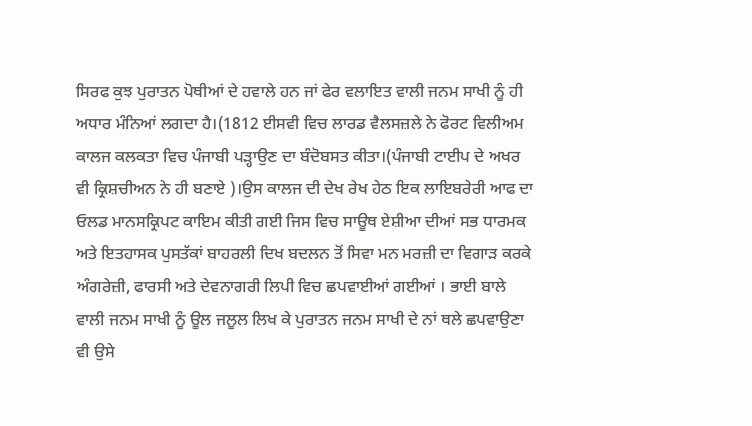ਸਿਰਫ ਕੁਝ ਪੁਰਾਤਨ ਪੋਥੀਆਂ ਦੇ ਹਵਾਲੇ ਹਨ ਜਾਂ ਫੇਰ ਵਲਾਇਤ ਵਾਲੀ ਜਨਮ ਸਾਖੀ ਨੂੰ ਹੀ ਅਧਾਰ ਮੰਨਿਆਂ ਲਗਦਾ ਹੈ।(1812 ਈਸਵੀ ਵਿਚ ਲਾਰਡ ਵੈਲਸਜ਼ਲੇ ਨੇ ਫੋਰਟ ਵਿਲੀਅਮ ਕਾਲਜ ਕਲਕਤਾ ਵਿਚ ਪੰਜਾਬੀ ਪੜ੍ਹਾਉਣ ਦਾ ਬੰਦੋਬਸਤ ਕੀਤਾ।(ਪੰਜਾਬੀ ਟਾਈਪ ਦੇ ਅਖਰ ਵੀ ਕ੍ਰਿਸ਼ਚੀਅਨ ਨੇ ਹੀ ਬਣਾਏ )।ਉਸ ਕਾਲਜ ਦੀ ਦੇਖ ਰੇਖ ਹੇਠ ਇਕ ਲਾਇਬਰੇਰੀ ਆਫ ਦਾ ਓਲਡ ਮਾਨਸਕ੍ਰਿਪਟ ਕਾਇਮ ਕੀਤੀ ਗਈ ਜਿਸ ਵਿਚ ਸਾਊਥ ਏਸ਼ੀਆ ਦੀਆਂ ਸਭ ਧਾਰਮਕ ਅਤੇ ਇਤਹਾਸਕ ਪੁਸਤੱਕਾਂ ਬਾਹਰਲੀ ਦਿਖ ਬਦਲਨ ਤੋਂ ਸਿਵਾ ਮਨ ਮਰਜ਼ੀ ਦਾ ਵਿਗਾੜ ਕਰਕੇ ਅੰਗਰੇਜ਼ੀ, ਫਾਰਸੀ ਅਤੇ ਦੇਵਨਾਗਰੀ ਲਿਪੀ ਵਿਚ ਛਪਵਾਈਆਂ ਗਈਆਂ । ਭਾਈ ਬਾਲੇ ਵਾਲੀ ਜਨਮ ਸਾਖੀ ਨੂੰ ਊਲ ਜਲੂਲ ਲਿਖ ਕੇ ਪੁਰਾਤਨ ਜਨਮ ਸਾਖੀ ਦੇ ਨਾਂ ਥਲੇ ਛਪਵਾਉਣਾ ਵੀ ਉਸੇ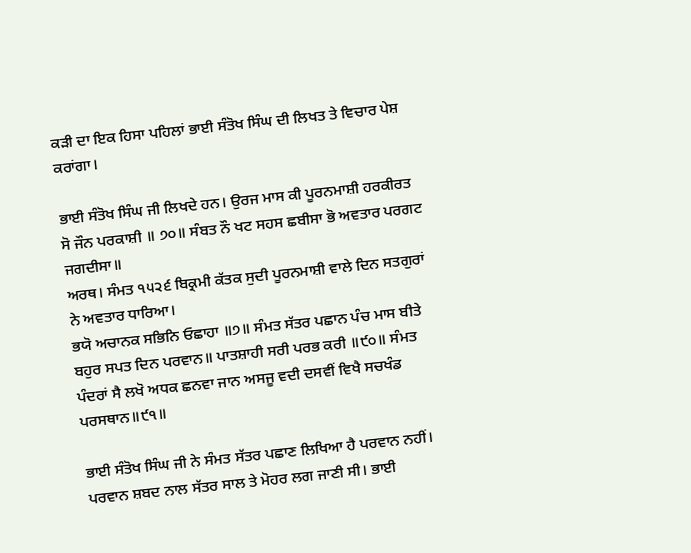ਕੜੀ ਦਾ ਇਕ ਹਿਸਾ ਪਹਿਲਾਂ ਭਾਈ ਸੰਤੋਖ ਸਿੰਘ ਦੀ ਲਿਖਤ ਤੇ ਵਿਚਾਰ ਪੇਸ਼ ਕਰਾਂਗਾ।

ਭਾਈ ਸੰਤੋਖ ਸਿੰਘ ਜੀ ਲਿਖਦੇ ਹਨ। ਉਰਜ ਮਾਸ ਕੀ ਪੂਰਨਮਾਸ਼ੀ ਹਰਕੀਰਤ ਸੋ ਜੌਨ ਪਰਕਾਸ਼ੀ ॥ ੭੦॥ ਸੰਬਤ ਨੌ ਖਟ ਸਹਸ ਛਬੀਸਾ ਭੋ ਅਵਤਾਰ ਪਰਗਟ ਜਗਦੀਸਾ॥
ਅਰਥ। ਸੰਮਤ ੧੫੨੬ ਬਿਕ੍ਰਮੀ ਕੱਤਕ ਸੁਦੀ ਪੂਰਨਮਾਸ਼ੀ ਵਾਲੇ ਦਿਨ ਸਤਗੁਰਾਂ ਨੇ ਅਵਤਾਰ ਧਾਰਿਆ।
ਭਯੋ ਅਚਾਨਕ ਸਭਿਨਿ ਓਛਾਹਾ ॥੭॥ ਸੰਮਤ ਸੱਤਰ ਪਛਾਨ ਪੰਚ ਮਾਸ ਬੀਤੇ ਬਹੁਰ ਸਪਤ ਦਿਨ ਪਰਵਾਨ॥ ਪਾਤਸ਼ਾਹੀ ਸਰੀ ਪਰਭ ਕਰੀ ॥੯੦॥ ਸੰਮਤ ਪੰਦਰਾਂ ਸੈ ਲਖੋ ਅਧਕ ਛਨਵਾ ਜਾਨ ਅਸਜੂ ਵਦੀ ਦਸਵੀਂ ਵਿਖੈ ਸਚਖੰਡ ਪਰਸਥਾਨ॥੯੧॥

ਭਾਈ ਸੰਤੋਖ ਸਿੰਘ ਜੀ ਨੇ ਸੰਮਤ ਸੱਤਰ ਪਛਾਣ ਲਿਖਿਆ ਹੈ ਪਰਵਾਨ ਨਹੀਂ। ਪਰਵਾਨ ਸ਼ਬਦ ਨਾਲ ਸੱਤਰ ਸਾਲ ਤੇ ਮੋਹਰ ਲਗ ਜਾਣੀ ਸੀ। ਭਾਈ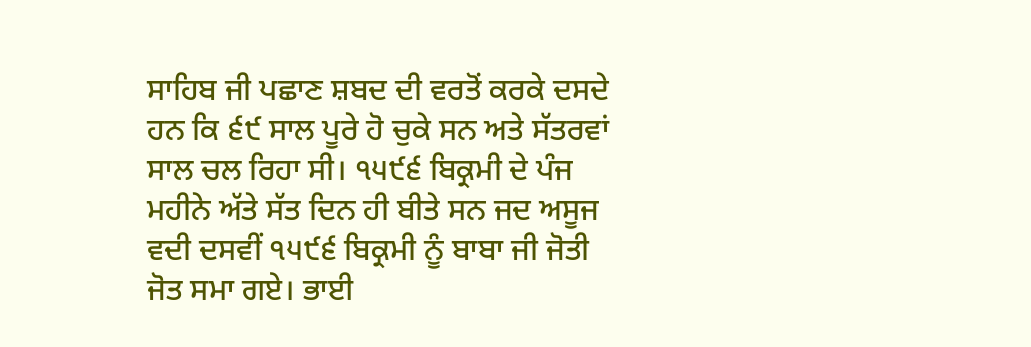ਸਾਹਿਬ ਜੀ ਪਛਾਣ ਸ਼ਬਦ ਦੀ ਵਰਤੋਂ ਕਰਕੇ ਦਸਦੇ ਹਨ ਕਿ ੬੯ ਸਾਲ ਪੂਰੇ ਹੋ ਚੁਕੇ ਸਨ ਅਤੇ ਸੱਤਰਵਾਂ ਸਾਲ ਚਲ ਰਿਹਾ ਸੀ। ੧੫੯੬ ਬਿਕ੍ਰਮੀ ਦੇ ਪੰਜ ਮਹੀਨੇ ਅੱਤੇ ਸੱਤ ਦਿਨ ਹੀ ਬੀਤੇ ਸਨ ਜਦ ਅਸੂਜ ਵਦੀ ਦਸਵੀਂ ੧੫੯੬ ਬਿਕ੍ਰਮੀ ਨੂੰ ਬਾਬਾ ਜੀ ਜੋਤੀ ਜੋਤ ਸਮਾ ਗਏ। ਭਾਈ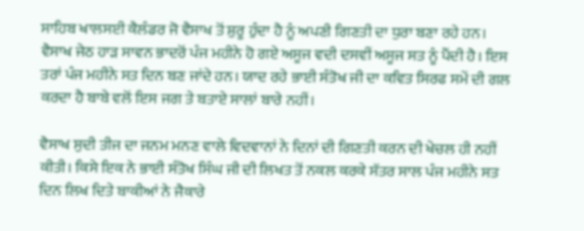ਸਾਹਿਬ ਖਾਲਸਈ ਕੈਲੰਡਰ ਜੋ ਵੈਸਾਖ ਤੋਂ ਸ਼ੁਰੂ ਹੁੰਦਾ ਹੈ ਨੂੰ ਅਪਣੀ ਗਿਣਤੀ ਦਾ ਧੁਰਾ ਬਣਾ ਰਹੇ ਹਨ। ਵੈਸਾਖ ਜੇਠ ਹਾੜ ਸਾਵਨ ਭਾਦਰੋਂ ਪੰਜ ਮਹੀਨੇ ਹੋ ਗਏ ਅਸੂਜ ਵਦੀ ਦਸਵੀਂ ਅਸੂਜ ਸਤ ਨੂੰ ਪੈਂਦੀ ਹੈ। ਇਸ ਤਰਾਂ ਪੰਜ ਮਹੀਨੇ ਸਤ ਦਿਨ ਬਣ ਜਾਂਦੇ ਹਨ। ਯਾਦ ਰਹੇ ਭਾਈ ਸੰਤੋਖ ਜੀ ਦਾ ਕਵਿਤ ਸਿਰਫ ਸਮੇਂ ਦੀ ਗਲ ਕਰਦਾ ਹੈ ਬਾਬੇ ਵਲੋਂ ਇਸ ਜਗ ਤੇ ਬਤਾਏ ਸਾਲਾਂ ਬਾਰੇ ਨਹੀਂ।

ਵੈਸਾਖ ਸੁਦੀ ਤੀਜ ਦਾ ਜਨਮ ਮਨਣ ਵਾਲੇ ਵਿਦਵਾਨਾਂ ਨੇ ਦਿਨਾਂ ਦੀ ਗਿਣਤੀ ਕਰਨ ਦੀ ਖੇਚਲ ਹੀ ਨਹੀਂ ਕੀਤੀ। ਕਿਸੇ ਇਕ ਨੇ ਭਾਈ ਸੰਤੋਖ ਸਿੰਘ ਜੀ ਦੀ ਲਿਖਤ ਤੋਂ ਨਕਲ ਕਰਕੇ ਸੱਤਰ ਸਾਲ ਪੰਜ ਮਹੀਨੇ ਸਤ ਦਿਨ ਲਿਖ ਦਿਤੇ ਬਾਕੀਆਂ ਨੇ ਜੈਕਾਰੇ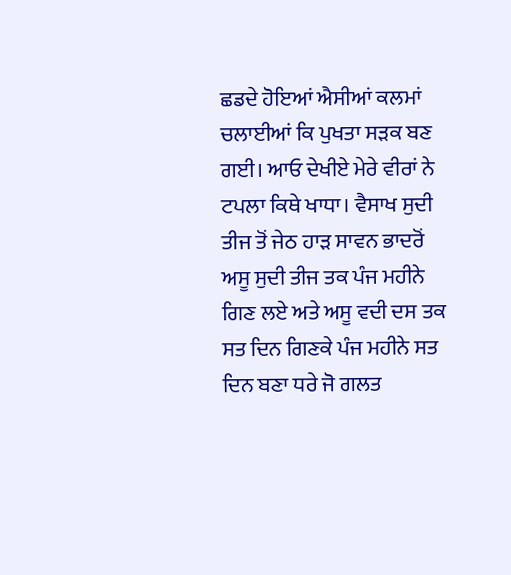ਛਡਦੇ ਹੋਇਆਂ ਐਸੀਆਂ ਕਲਮਾਂ ਚਲਾਈਆਂ ਕਿ ਪੁਖਤਾ ਸੜਕ ਬਣ ਗਈ। ਆਓ ਦੇਖੀਏ ਮੇਰੇ ਵੀਰਾਂ ਨੇ ਟਪਲਾ ਕਿਥੇ ਖਾਧਾ। ਵੈਸਾਖ ਸੁਦੀ ਤੀਜ ਤੋਂ ਜੇਠ ਹਾੜ ਸਾਵਨ ਭਾਦਰੋਂ ਅਸੂ ਸੁਦੀ ਤੀਜ ਤਕ ਪੰਜ ਮਹੀਨੇ ਗਿਣ ਲਏ ਅਤੇ ਅਸੂ ਵਦੀ ਦਸ ਤਕ ਸਤ ਦਿਨ ਗਿਣਕੇ ਪੰਜ ਮਹੀਨੇ ਸਤ ਦਿਨ ਬਣਾ ਧਰੇ ਜੋ ਗਲਤ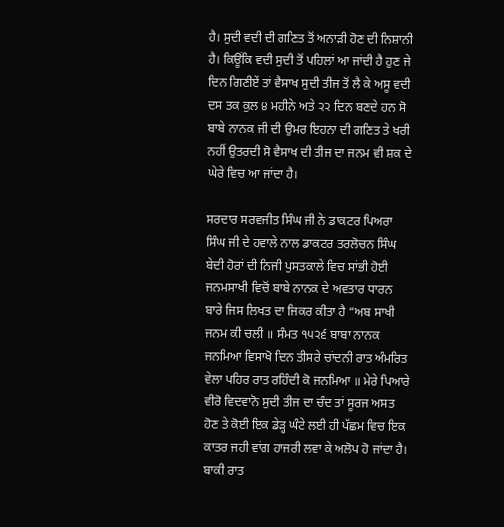ਹੈ। ਸੁਦੀ ਵਦੀ ਦੀ ਗਣਿਤ ਤੋਂ ਅਨਾੜੀ ਹੋਣ ਦੀ ਨਿਸ਼ਾਨੀ ਹੈ। ਕਿਊਂਕਿ ਵਦੀ ਸੁਦੀ ਤੋਂ ਪਹਿਲਾਂ ਆ ਜਾਂਦੀ ਹੈ ਹੁਣ ਜੇ ਦਿਨ ਗਿਣੀਏਂ ਤਾਂ ਵੈਸਾਖ ਸੁਦੀ ਤੀਜ ਤੋਂ ਲੈ ਕੇ ਅਸੂ ਵਦੀ ਦਸ ਤਕ ਕੁਲ ੪ ਮਹੀਨੇ ਅਤੇ ੨੨ ਦਿਨ ਬਣਦੇ ਹਨ ਸੋ ਬਾਬੇ ਨਾਨਕ ਜੀ ਦੀ ਉਮਰ ਇਹਨਾ ਦੀ ਗਣਿਤ ਤੇ ਖਰੀ ਨਹੀਂ ਉਤਰਦੀ ਸੋ ਵੈਸਾਖ ਦੀ ਤੀਜ ਦਾ ਜਨਮ ਵੀ ਸ਼ਕ ਦੇ ਘੇਰੇ ਵਿਚ ਆ ਜਾਂਦਾ ਹੈ।

ਸਰਦਾਰ ਸਰਵਜੀਤ ਸਿੰਘ ਜੀ ਨੇ ਡਾਕਟਰ ਪਿਅਰਾ ਸਿੰਘ ਜੀ ਦੇ ਹਵਾਲੇ ਨਾਲ ਡਾਕਟਰ ਤਰਲੋਚਨ ਸਿੰਘ ਬੇਦੀ ਹੋਰਾਂ ਦੀ ਨਿਜੀ ਪੁਸਤਕਾਲੇ ਵਿਚ ਸਾਂਭੀ ਹੋਈ ਜਨਮਸਾਖੀ ਵਿਚੋਂ ਬਾਬੇ ਨਾਨਕ ਦੇ ਅਵਤਾਰ ਧਾਰਨ ਬਾਰੇ ਜਿਸ ਲਿਖਤ ਦਾ ਜਿਕਰ ਕੀਤਾ ਹੈ “ਅਬ ਸਾਖੀ ਜਨਮ ਕੀ ਚਲੀ ॥ ਸੰਮਤ ੧੫੨੬ ਬਾਬਾ ਨਾਨਕ ਜਨਮਿਆ ਵਿਸਾਖੋ ਦਿਨ ਤੀਸਰੇ ਚਾਂਦਨੀ ਰਾਤ ਅੰਮਰਿਤ ਵੇਲਾ ਪਹਿਰ ਰਾਤ ਰਹਿੰਦੀ ਕੋ ਜਨਮਿਆ ॥ ਮੇਰੇ ਪਿਆਰੇ ਵੀਰੋ ਵਿਦਵਾਨੋ ਸੁਦੀ ਤੀਜ ਦਾ ਚੰਦ ਤਾਂ ਸੂਰਜ ਅਸਤ ਹੋਣ ਤੇ ਕੋਈ ਇਕ ਡੇੜ੍ਹ ਘੰਟੇ ਲਈ ਹੀ ਪੱਛਮ ਵਿਚ ਇਕ ਕਾਤਰ ਜਹੀ ਵਾਂਗ ਹਾਜਰੀ ਲਵਾ ਕੇ ਅਲੋਪ ਹੋ ਜਾਂਦਾ ਹੈ। ਬਾਕੀ ਰਾਤ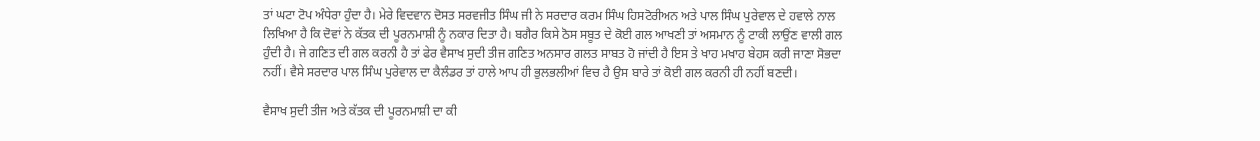ਤਾਂ ਘਟਾ ਟੋਪ ਅੰਧੇਰਾ ਹੁੰਦਾ ਹੈ। ਮੇਰੇ ਵਿਦਵਾਨ ਦੋਸਤ ਸਰਵਜੀਤ ਸਿੰਘ ਜੀ ਨੇ ਸਰਦਾਰ ਕਰਮ ਸਿੰਘ ਹਿਸਟੋਰੀਅਨ ਅਤੇ ਪਾਲ ਸਿੰਘ ਪੁਰੇਵਾਲ ਦੇ ਹਵਾਲੇ ਨਾਲ ਲਿਖਿਆ ਹੈ ਕਿ ਦੋਵਾਂ ਨੇ ਕੱਤਕ ਦੀ ਪੂਰਨਮਾਸ਼ੀ ਨੂੰ ਨਕਾਰ ਦਿਤਾ ਹੈ। ਬਗੈਰ ਕਿਸੇ ਠੋਸ ਸਬੂਤ ਦੇ ਕੋਈ ਗਲ ਆਖਣੀ ਤਾਂ ਅਸਮਾਨ ਨੂੰ ਟਾਕੀ ਲਾਉਂਣ ਵਾਲੀ ਗਲ ਹੁੰਦੀ ਹੈ। ਜੇ ਗਣਿਤ ਦੀ ਗਲ ਕਰਨੀ ਹੈ ਤਾਂ ਫੇਰ ਵੈਸਾਖ ਸੁਦੀ ਤੀਜ ਗਣਿਤ ਅਨਸਾਰ ਗਲਤ ਸਾਬਤ ਹੋ ਜਾਂਦੀ ਹੈ ਇਸ ਤੇ ਖਾਹ ਮਖਾਹ ਬੇਹਸ ਕਰੀ ਜਾਣਾ ਸੋਭਦਾ ਨਹੀਂ। ਵੈਸੇ ਸਰਦਾਰ ਪਾਲ ਸਿੰਘ ਪੁਰੇਵਾਲ ਦਾ ਕੈਲੰਡਰ ਤਾਂ ਹਾਲੇ ਆਪ ਹੀ ਭੁਲਭਲੀਆਂ ਵਿਚ ਹੈ ਉਸ ਬਾਰੇ ਤਾਂ ਕੋਈ ਗਲ ਕਰਨੀ ਹੀ ਨਹੀਂ ਬਣਦੀ।

ਵੈਸਾਖ ਸੁਦੀ ਤੀਜ ਅਤੇ ਕੱਤਕ ਦੀ ਪੂਰਨਮਾਸ਼ੀ ਦਾ ਕੀ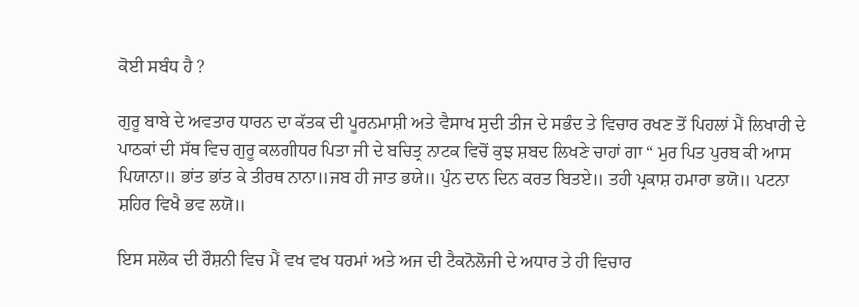ਕੋਈ ਸਬੰਧ ਹੈ ?

ਗੁਰੂ ਬਾਬੇ ਦੇ ਅਵਤਾਰ ਧਾਰਨ ਦਾ ਕੱਤਕ ਦੀ ਪੂਰਨਮਾਸ਼ੀ ਅਤੇ ਵੈਸਾਖ ਸੁਦੀ ਤੀਜ ਦੇ ਸਭੰਦ ਤੇ ਵਿਚਾਰ ਰਖਣ ਤੋਂ ਪਿਹਲਾਂ ਮੈਂ ਲਿਖਾਰੀ ਦੇ ਪਾਠਕਾਂ ਦੀ ਸੱਥ ਵਿਚ ਗੁਰੂ ਕਲਗੀਧਰ ਪਿਤਾ ਜੀ ਦੇ ਬਚਿਤ੍ਰ ਨਾਟਕ ਵਿਚੋਂ ਕੁਝ ਸ਼ਬਦ ਲਿਖਣੇ ਚਾਹਾਂ ਗਾ “ ਮੁਰ ਪਿਤ ਪੁਰਬ ਕੀ ਆਸ ਪਿਯਾਨਾ॥ ਭਾਂਤ ਭਾਂਤ ਕੇ ਤੀਰਥ ਨਾਨਾ॥ਜਬ ਹੀ ਜਾਤ ਭਯੇ॥ ਪੁੰਨ ਦਾਨ ਦਿਨ ਕਰਤ ਬਿਤਏ॥ ਤਹੀ ਪ੍ਰਕਾਸ਼ ਹਮਾਰਾ ਭਯੋ॥ ਪਟਨਾ ਸ਼ਹਿਰ ਵਿਖੈ ਭਵ ਲਯੋ॥

ਇਸ ਸਲੋਕ ਦੀ ਰੌਸ਼ਨੀ ਵਿਚ ਮੈਂ ਵਖ ਵਖ ਧਰਮਾਂ ਅਤੇ ਅਜ ਦੀ ਟੈਕਨੋਲੋਜੀ ਦੇ ਅਧਾਰ ਤੇ ਹੀ ਵਿਚਾਰ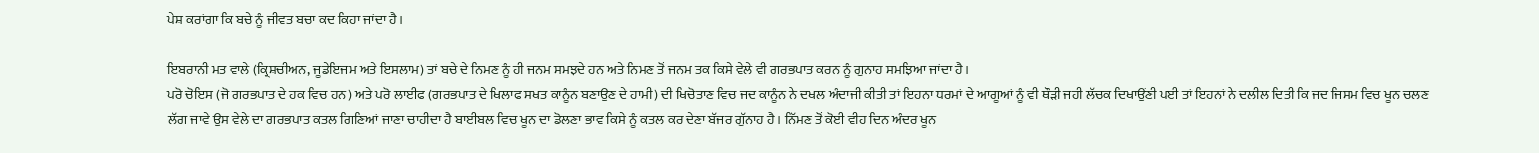ਪੇਸ਼ ਕਰਾਂਗਾ ਕਿ ਬਚੇ ਨੂੰ ਜੀਵਤ ਬਚਾ ਕਦ ਕਿਹਾ ਜਾਂਦਾ ਹੈ।

ਇਬਰਾਨੀ ਮਤ ਵਾਲੇ (ਕ੍ਰਿਸ਼ਚੀਅਨ, ਜੂਡੇਇਜਮ ਅਤੇ ਇਸਲਾਮ) ਤਾਂ ਬਚੇ ਦੇ ਨਿਮਣ ਨੂੰ ਹੀ ਜਨਮ ਸਮਝਦੇ ਹਨ ਅਤੇ ਨਿਮਣ ਤੋਂ ਜਨਮ ਤਕ ਕਿਸੇ ਵੇਲੇ ਵੀ ਗਰਭਪਾਤ ਕਰਨ ਨੂੰ ਗੁਨਾਹ ਸਮਝਿਆ ਜਾਂਦਾ ਹੈ।
ਪਰੋ ਚੋਇਸ (ਜੋ ਗਰਭਪਾਤ ਦੇ ਹਕ ਵਿਚ ਹਨ) ਅਤੇ ਪਰੋ ਲਾਈਫ (ਗਰਭਪਾਤ ਦੇ ਖਿਲਾਫ ਸਖਤ ਕਾਨੂੰਨ ਬਣਾਉਣ ਦੇ ਹਾਮੀ) ਦੀ ਖਿਚੋਤਾਣ ਵਿਚ ਜਦ ਕਾਨੂੰਨ ਨੇ ਦਖਲ ਅੰਦਾਜੀ ਕੀਤੀ ਤਾਂ ਇਹਨਾ ਧਰਮਾਂ ਦੇ ਆਗੂਆਂ ਨੂੰ ਵੀ ਥੌੜੀ ਜਹੀ ਲੱਚਕ ਦਿਖਾਉਂਣੀ ਪਈ ਤਾਂ ਇਹਨਾਂ ਨੇ ਦਲੀਲ ਦਿਤੀ ਕਿ ਜਦ ਜਿਸਮ ਵਿਚ ਖੂਨ ਚਲਣ ਲੱਗ ਜਾਵੇ ਉਸ ਵੇਲੇ ਦਾ ਗਰਭਪਾਤ ਕਤਲ ਗਿਣਿਆਂ ਜਾਣਾ ਚਾਹੀਦਾ ਹੈ ਬਾਈਬਲ ਵਿਚ ਖੂਨ ਦਾ ਡੋਲਣਾ ਭਾਵ ਕਿਸੇ ਨੂੰ ਕਤਲ ਕਰ ਦੇਣਾ ਬੱਜਰ ਗੁੱਨਾਹ ਹੈ। ਨਿੱਮਣ ਤੋਂ ਕੋਈ ਵੀਹ ਦਿਨ ਅੰਦਰ ਖੂਨ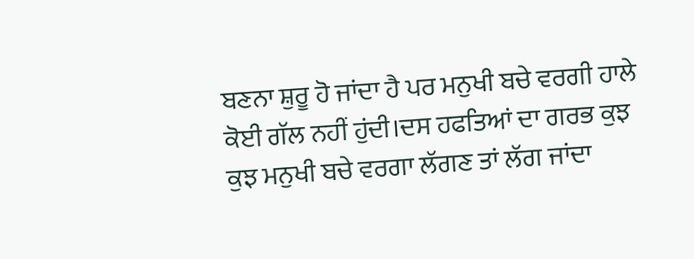ਬਣਨਾ ਸ਼ੁਰੂ ਹੋ ਜਾਂਦਾ ਹੈ ਪਰ ਮਨੁਖੀ ਬਚੇ ਵਰਗੀ ਹਾਲੇ ਕੋਈ ਗੱਲ ਨਹੀਂ ਹੁਂਦੀ।ਦਸ ਹਫਤਿਆਂ ਦਾ ਗਰਭ ਕੁਝ ਕੁਝ ਮਨੁਖੀ ਬਚੇ ਵਰਗਾ ਲੱਗਣ ਤਾਂ ਲੱਗ ਜਾਂਦਾ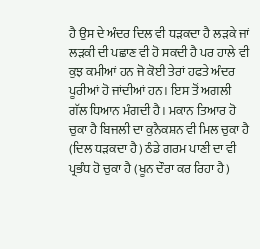ਹੈ ਉਸ ਦੇ ਅੰਦਰ ਦਿਲ ਵੀ ਧੜਕਦਾ ਹੈ ਲੜਕੇ ਜਾਂ ਲੜਕੀ ਦੀ ਪਛਾਣ ਵੀ ਹੋ ਸਕਦੀ ਹੈ ਪਰ ਹਾਲੇ ਵੀ ਕੁਝ ਕਮੀਆਂ ਹਨ ਜੋ ਕੋਈ ਤੇਰਾਂ ਹਫਤੇ ਅੰਦਰ ਪੂਰੀਆਂ ਹੋ ਜਾਂਦੀਆਂ ਹਨ। ਇਸ ਤੋਂ ਅਗਲੀ ਗੱਲ ਧਿਆਨ ਮੰਗਦੀ ਹੈ। ਮਕਾਨ ਤਿਆਰ ਹੋ ਚੁਕਾ ਹੈ ਬਿਜਲੀ ਦਾ ਕੁਨੈਕਸ਼ਨ ਵੀ ਮਿਲ ਚੁਕਾ ਹੈ (ਦਿਲ ਧੜਕਦਾ ਹੈ) ਠੰਡੇ ਗਰਮ ਪਾਣੀ ਦਾ ਵੀ ਪ੍ਰਭੰਧ ਹੋ ਚੁਕਾ ਹੈ (ਖੂਨ ਦੌਰਾ ਕਰ ਰਿਹਾ ਹੈ)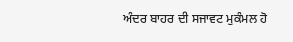ਅੰਦਰ ਬਾਹਰ ਦੀ ਸਜਾਵਟ ਮੁਕੰਮਲ ਹੋ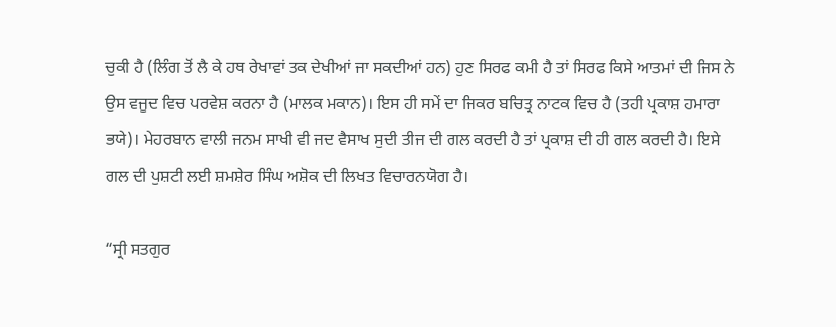ਚੁਕੀ ਹੈ (ਲਿੰਗ ਤੋਂ ਲੈ ਕੇ ਹਥ ਰੇਖਾਵਾਂ ਤਕ ਦੇਖੀਆਂ ਜਾ ਸਕਦੀਆਂ ਹਨ) ਹੁਣ ਸਿਰਫ ਕਮੀ ਹੈ ਤਾਂ ਸਿਰਫ ਕਿਸੇ ਆਤਮਾਂ ਦੀ ਜਿਸ ਨੇ ਉਸ ਵਜੂਦ ਵਿਚ ਪਰਵੇਸ਼ ਕਰਨਾ ਹੈ (ਮਾਲਕ ਮਕਾਨ)। ਇਸ ਹੀ ਸਮੇਂ ਦਾ ਜਿਕਰ ਬਚਿਤ੍ਰ ਨਾਟਕ ਵਿਚ ਹੈ (ਤਹੀ ਪ੍ਰਕਾਸ਼ ਹਮਾਰਾ ਭਯੇ)। ਮੇਹਰਬਾਨ ਵਾਲੀ ਜਨਮ ਸਾਖੀ ਵੀ ਜਦ ਵੈਸਾਖ ਸੁਦੀ ਤੀਜ ਦੀ ਗਲ ਕਰਦੀ ਹੈ ਤਾਂ ਪ੍ਰਕਾਸ਼ ਦੀ ਹੀ ਗਲ ਕਰਦੀ ਹੈ। ਇਸੇ ਗਲ ਦੀ ਪੁਸ਼ਟੀ ਲਈ ਸ਼ਮਸ਼ੇਰ ਸਿੰਘ ਅਸ਼ੋਕ ਦੀ ਲਿਖਤ ਵਿਚਾਰਨਯੋਗ ਹੈ।

“ਸ੍ਰੀ ਸਤਗੁਰ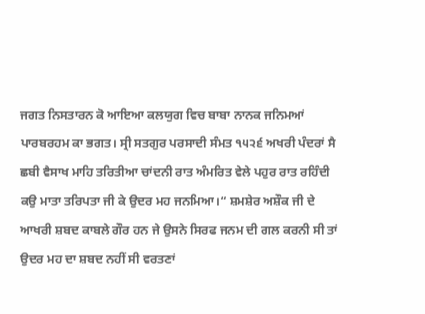ਜਗਤ ਨਿਸਤਾਰਨ ਕੋ ਆਇਆ ਕਲਯੁਗ ਵਿਚ ਬਾਬਾ ਨਾਨਕ ਜਨਿਮਆਂ ਪਾਰਬਰਹਮ ਕਾ ਭਗਤ। ਸ੍ਰੀ ਸਤਗੁਰ ਪਰਸਾਦੀ ਸੰਮਤ ੧੫੨੬ ਅਖਰੀ ਪੰਦਰਾਂ ਸੈ ਛਬੀ ਵੈਸਾਖ ਮਾਹਿ ਤਰਿਤੀਆ ਚਾਂਦਨੀ ਰਾਤ ਅੰਮਰਿਤ ਵੇਲੇ ਪਹੁਰ ਰਾਤ ਰਹਿੰਦੀ ਕਉ ਮਾਤਾ ਤਰਿਪਤਾ ਜੀ ਕੇ ਉਦਰ ਮਹ ਜਨਮਿਆ।“ ਸ਼ਮਸ਼ੇਰ ਅਸ਼ੌਕ ਜੀ ਦੇ ਆਖਰੀ ਸ਼ਬਦ ਕਾਬਲੇ ਗੌਰ ਹਨ ਜੇ ਉਸਨੇ ਸਿਰਫ ਜਨਮ ਦੀ ਗਲ ਕਰਨੀ ਸੀ ਤਾਂ ਉਦਰ ਮਹ ਦਾ ਸ਼ਬਦ ਨਹੀਂ ਸੀ ਵਰਤਣਾਂ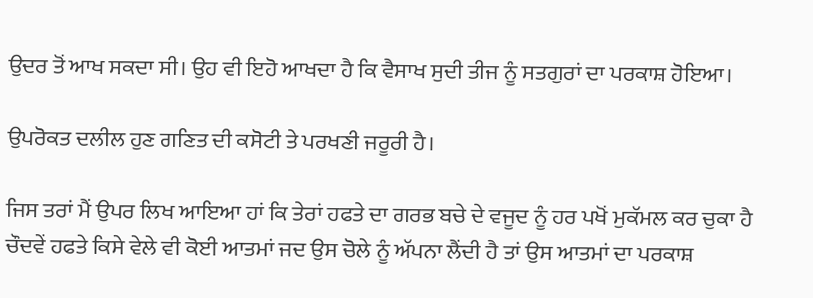ਉਦਰ ਤੋਂ ਆਖ ਸਕਦਾ ਸੀ। ਉਹ ਵੀ ਇਹੋ ਆਖਦਾ ਹੈ ਕਿ ਵੈਸਾਖ ਸੁਦੀ ਤੀਜ ਨੂੰ ਸਤਗੁਰਾਂ ਦਾ ਪਰਕਾਸ਼ ਹੋਇਆ।

ਉਪਰੋਕਤ ਦਲੀਲ ਹੁਣ ਗਣਿਤ ਦੀ ਕਸੋਟੀ ਤੇ ਪਰਖਣੀ ਜਰੂਰੀ ਹੈ।

ਜਿਸ ਤਰਾਂ ਮੈਂ ਉਪਰ ਲਿਖ ਆਇਆ ਹਾਂ ਕਿ ਤੇਰਾਂ ਹਫਤੇ ਦਾ ਗਰਭ ਬਚੇ ਦੇ ਵਜੂਦ ਨੂੰ ਹਰ ਪਖੋਂ ਮੁਕੱਮਲ ਕਰ ਚੁਕਾ ਹੈ ਚੌਦਵੇਂ ਹਫਤੇ ਕਿਸੇ ਵੇਲੇ ਵੀ ਕੋਈ ਆਤਮਾਂ ਜਦ ਉਸ ਚੋਲੇ ਨੂੰ ਅੱਪਨਾ ਲੈਂਦੀ ਹੈ ਤਾਂ ਉਸ ਆਤਮਾਂ ਦਾ ਪਰਕਾਸ਼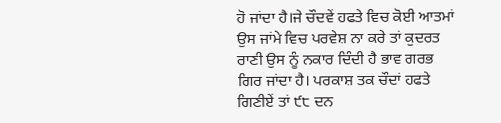ਹੋ ਜਾਂਦਾ ਹੈ।ਜੇ ਚੌਦਵੇਂ ਹਫਤੇ ਵਿਚ ਕੋਈ ਆਤਮਾਂ ਉਸ ਜਾਂਮੇ ਵਿਚ ਪਰਵੇਸ਼ ਨਾ ਕਰੇ ਤਾਂ ਕੁਦਰਤ ਰਾਣੀ ਉਸ ਨੂੰ ਨਕਾਰ ਦਿੰਦੀ ਹੈ ਭਾਵ ਗਰਭ ਗਿਰ ਜਾਂਦਾ ਹੈ। ਪਰਕਾਸ਼ ਤਕ ਚੌਦਾਂ ਹਫਤੇ ਗਿਣੀਏਂ ਤਾਂ ੯੮ ਦਨ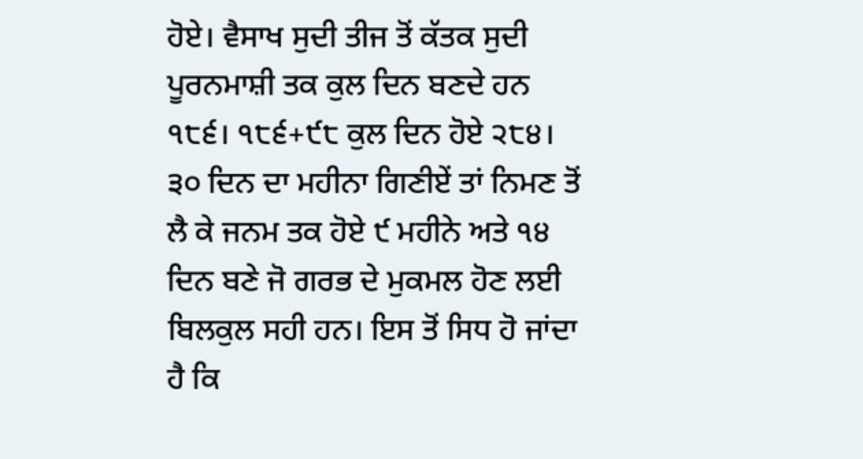ਹੋਏ। ਵੈਸਾਖ ਸੁਦੀ ਤੀਜ ਤੋਂ ਕੱਤਕ ਸੁਦੀ ਪੂਰਨਮਾਸ਼ੀ ਤਕ ਕੁਲ ਦਿਨ ਬਣਦੇ ਹਨ ੧੮੬। ੧੮੬+੯੮ ਕੁਲ ਦਿਨ ਹੋਏ ੨੮੪। ੩੦ ਦਿਨ ਦਾ ਮਹੀਨਾ ਗਿਣੀਏਂ ਤਾਂ ਨਿਮਣ ਤੋਂ ਲੈ ਕੇ ਜਨਮ ਤਕ ਹੋਏ ੯ ਮਹੀਨੇ ਅਤੇ ੧੪ ਦਿਨ ਬਣੇ ਜੋ ਗਰਭ ਦੇ ਮੁਕਮਲ ਹੋਣ ਲਈ ਬਿਲਕੁਲ ਸਹੀ ਹਨ। ਇਸ ਤੋਂ ਸਿਧ ਹੋ ਜਾਂਦਾ ਹੈ ਕਿ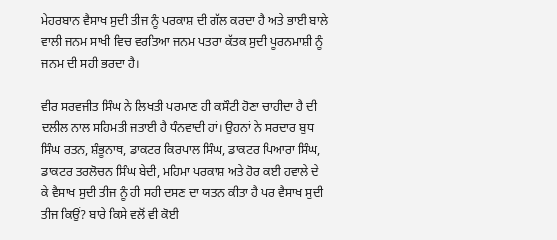ਮੇਹਰਬਾਨ ਵੈਸਾਖ ਸੁਦੀ ਤੀਜ ਨੂੰ ਪਰਕਾਸ਼ ਦੀ ਗੱਲ ਕਰਦਾ ਹੈ ਅਤੇ ਭਾਈ ਬਾਲੇ ਵਾਲੀ ਜਨਮ ਸਾਖੀ ਵਿਚ ਵਰਤਿਆ ਜਨਮ ਪਤਰਾ ਕੱਤਕ ਸੁਦੀ ਪੂਰਨਮਾਸ਼ੀ ਨੂੰ ਜਨਮ ਦੀ ਸਹੀ ਭਰਦਾ ਹੈ।

ਵੀਰ ਸਰਵਜੀਤ ਸਿੰਘ ਨੇ ਲਿਖਤੀ ਪਰਮਾਣ ਹੀ ਕਸੌਟੀ ਹੋਣਾ ਚਾਹੀਦਾ ਹੈ ਦੀ ਦਲੀਲ ਨਾਲ ਸਹਿਮਤੀ ਜਤਾਈ ਹੈ ਧੰਨਵਾਦੀ ਹਾਂ। ਉਹਨਾਂ ਨੇ ਸਰਦਾਰ ਬੁਧ ਸਿੰਘ ਰਤਨ, ਸ਼ੰਭੂਨਾਥ, ਡਾਕਟਰ ਕਿਰਪਾਲ ਸਿੰਘ, ਡਾਕਟਰ ਪਿਆਰਾ ਸਿੰਘ, ਡਾਕਟਰ ਤਰਲੋਚਨ ਸਿੰਘ ਬੇਦੀ, ਮਹਿਮਾ ਪਰਕਾਸ਼ ਅਤੇ ਹੋਰ ਕਈ ਹਵਾਲੇ ਦੇ ਕੇ ਵੈਸਾਖ ਸੁਦੀ ਤੀਜ ਨੂੰ ਹੀ ਸਹੀ ਦਸਣ ਦਾ ਯਤਨ ਕੀਤਾ ਹੈ ਪਰ ਵੈਸਾਖ ਸੁਦੀ ਤੀਜ ਕਿਉਂ? ਬਾਰੇ ਕਿਸੇ ਵਲੋਂ ਵੀ ਕੋਈ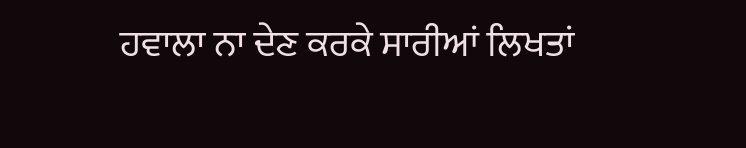ਹਵਾਲਾ ਨਾ ਦੇਣ ਕਰਕੇ ਸਾਰੀਆਂ ਲਿਖਤਾਂ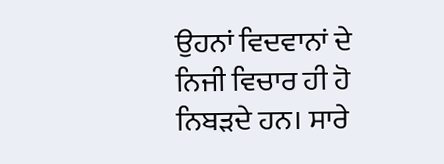ਉਹਨਾਂ ਵਿਦਵਾਨਾਂ ਦੇ ਨਿਜੀ ਵਿਚਾਰ ਹੀ ਹੋ ਨਿਬੜਦੇ ਹਨ। ਸਾਰੇ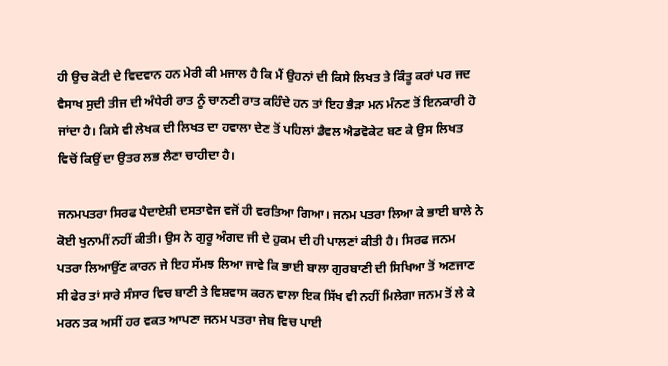ਹੀ ਉਚ ਕੋਟੀ ਦੇ ਵਿਦਵਾਨ ਹਨ ਮੇਰੀ ਕੀ ਮਜਾਲ ਹੈ ਕਿ ਮੈਂ ਉਹਨਾਂ ਦੀ ਕਿਸੇ ਲਿਖਤ ਤੇ ਕਿੰਤੂ ਕਰਾਂ ਪਰ ਜਦ ਵੈਸਾਖ ਸੁਦੀ ਤੀਜ ਦੀ ਅੰਧੇਰੀ ਰਾਤ ਨੂੰ ਚਾਨਣੀ ਰਾਤ ਕਹਿੰਦੇ ਹਨ ਤਾਂ ਇਹ ਭੈੜਾ ਮਨ ਮੰਨਣ ਤੋਂ ਇਨਕਾਰੀ ਹੋ ਜਾਂਦਾ ਹੈ। ਕਿਸੇ ਵੀ ਲੇਖਕ ਦੀ ਲਿਖਤ ਦਾ ਹਵਾਲਾ ਦੇਣ ਤੋਂ ਪਹਿਲਾਂ ਡੈਵਲ ਐਡਵੋਕੇਟ ਬਣ ਕੇ ਉਸ ਲਿਖਤ ਵਿਚੋਂ ਕਿਉਂ ਦਾ ਉਤਰ ਲਭ ਲੈਣਾ ਚਾਹੀਦਾ ਹੈ।

ਜਨਮਪਤਰਾ ਸਿਰਫ ਪੈਦਾਏਸ਼ੀ ਦਸਤਾਵੇਜ ਵਜੋਂ ਹੀ ਵਰਤਿਆ ਗਿਆ। ਜਨਮ ਪਤਰਾ ਲਿਆ ਕੇ ਭਾਈ ਬਾਲੇ ਨੇ ਕੋਈ ਖੁਨਾਮੀਂ ਨਹੀਂ ਕੀਤੀ। ਉਸ ਨੇ ਗੁਰੂ ਅੰਗਦ ਜੀ ਦੇ ਹੁਕਮ ਦੀ ਹੀ ਪਾਲਣਾਂ ਕੀਤੀ ਹੈ। ਸਿਰਫ ਜਨਮ ਪਤਰਾ ਲਿਆਉਂਣ ਕਾਰਨ ਜੇ ਇਹ ਸੱਮਝ ਲਿਆ ਜਾਵੇ ਕਿ ਭਾਈ ਬਾਲਾ ਗੁਰਬਾਣੀ ਦੀ ਸਿਖਿਆ ਤੋਂ ਅਣਜਾਣ ਸੀ ਫੇਰ ਤਾਂ ਸਾਰੇ ਸੰਸਾਰ ਵਿਚ ਬਾਣੀ ਤੇ ਵਿਸ਼ਵਾਸ ਕਰਨ ਵਾਲਾ ਇਕ ਸਿੱਖ ਵੀ ਨਹੀਂ ਮਿਲੇਗਾ ਜਨਮ ਤੋਂ ਲੇ ਕੇ ਮਰਨ ਤਕ ਅਸੀਂ ਹਰ ਵਕਤ ਆਪਣਾ ਜਨਮ ਪਤਰਾ ਜੇਬ ਵਿਚ ਪਾਈ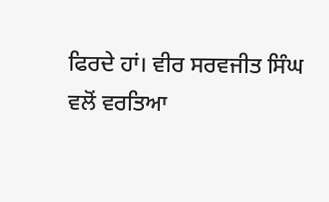ਫਿਰਦੇ ਹਾਂ। ਵੀਰ ਸਰਵਜੀਤ ਸਿੰਘ ਵਲੋਂ ਵਰਤਿਆ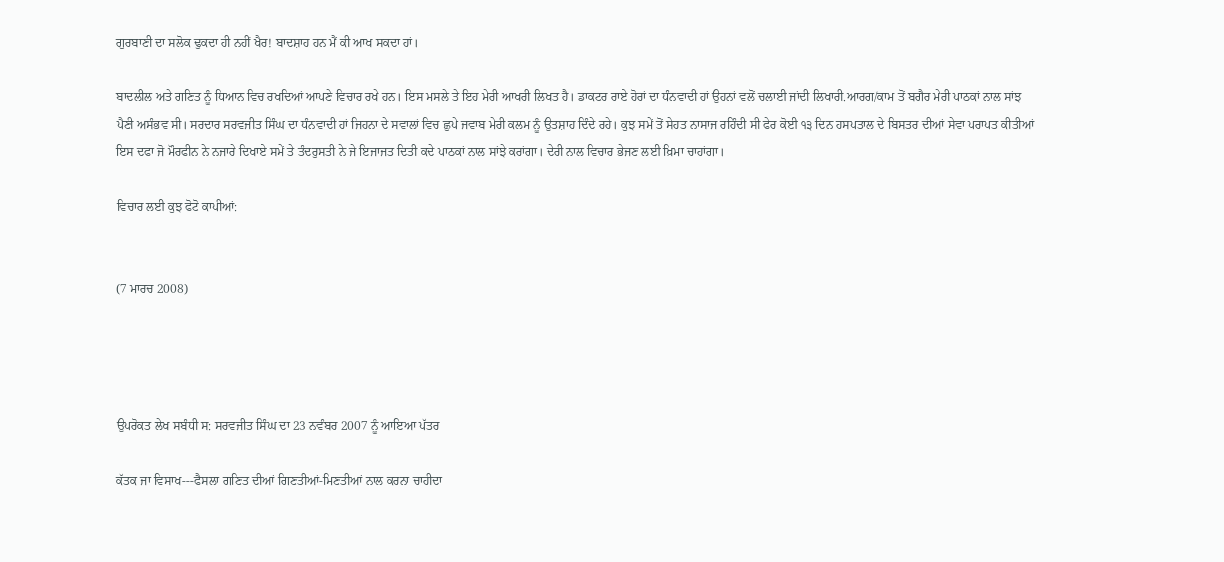ਗੁਰਬਾਣੀ ਦਾ ਸਲੋਕ ਢੁਕਦਾ ਹੀ ਨਹੀਂ ਖੈਰ! ਬਾਦਸ਼ਾਹ ਹਨ ਮੈਂ ਕੀ ਆਖ ਸਕਦਾ ਹਾਂ।

ਬਾਦਲੀਲ ਅਤੇ ਗਣਿਤ ਨੂੰ ਧਿਆਨ ਵਿਚ ਰਖਦਿਆਂ ਆਪਣੇ ਵਿਚਾਰ ਰਖੇ ਹਨ। ਇਸ ਮਸਲੇ ਤੇ ਇਹ ਮੇਰੀ ਆਖਰੀ ਲਿਖਤ ਹੈ। ਡਾਕਟਰ ਰਾਏ ਹੋਰਾਂ ਦਾ ਧੰਨਵਾਦੀ ਹਾਂ ਉਹਨਾਂ ਵਲੋਂ ਚਲਾਈ ਜਾਂਦੀ ਲਿਖਾਰੀ.ਆਰਗ/ਕਾਮ ਤੋਂ ਬਗੈਰ ਮੇਰੀ ਪਾਠਕਾਂ ਨਾਲ ਸਾਂਝ ਪੈਣੀ ਅਸੰਭਵ ਸੀ। ਸਰਦਾਰ ਸਰਵਜੀਤ ਸਿੰਘ ਦਾ ਧੰਨਵਾਦੀ ਹਾਂ ਜਿਹਨਾ ਦੇ ਸਵਾਲਾਂ ਵਿਚ ਛੁਪੇ ਜਵਾਬ ਮੇਰੀ ਕਲਮ ਨੂੰ ਉਤਸ਼ਾਹ ਦਿੰਦੇ ਰਹੇ। ਕੁਝ ਸਮੇਂ ਤੋਂ ਸੇਹਤ ਨਾਸਾਜ ਰਹਿੰਦੀ ਸੀ ਫੇਰ ਕੋਈ ੧੩ ਦਿਨ ਹਸਪਤਾਲ ਦੇ ਬਿਸਤਰ ਦੀਆਂ ਸੇਵਾ ਪਰਾਪਤ ਕੀਤੀਆਂ ਇਸ ਦਫਾ ਜੋ ਮੌਰਫੀਨ ਨੇ ਨਜਾਰੇ ਦਿਖਾਏ ਸਮੇਂ ਤੇ ਤੰਦਰੁਸਤੀ ਨੇ ਜੇ ਇਜਾਜਤ ਦਿਤੀ ਕਦੇ ਪਾਠਕਾਂ ਨਾਲ ਸਾਂਝੇ ਕਰਾਂਗਾ। ਦੇਰੀ ਨਾਲ ਵਿਚਾਰ ਭੇਜਣ ਲਈ ਖ਼ਿਮਾ ਚਾਹਾਂਗਾ।

ਵਿਚਾਰ ਲਈ ਕੁਝ ਫੋਟੋ ਕਾਪੀਆਂ:


(7 ਮਾਰਚ 2008)




ਉਪਰੋਕਤ ਲੇਖ ਸਬੰਧੀ ਸ: ਸਰਵਜੀਤ ਸਿੰਘ ਦਾ 23 ਨਵੰਬਰ 2007 ਨੂੰ ਆਇਆ ਪੱਤਰ

ਕੱਤਕ ਜਾ ਵਿਸਾਖ---ਫੈਸਲਾ ਗਣਿਤ ਦੀਆਂ ਗਿਣਤੀਆਂ-ਮਿਣਤੀਆਂ ਨਾਲ ਕਰਨਾ ਚਾਹੀਦਾ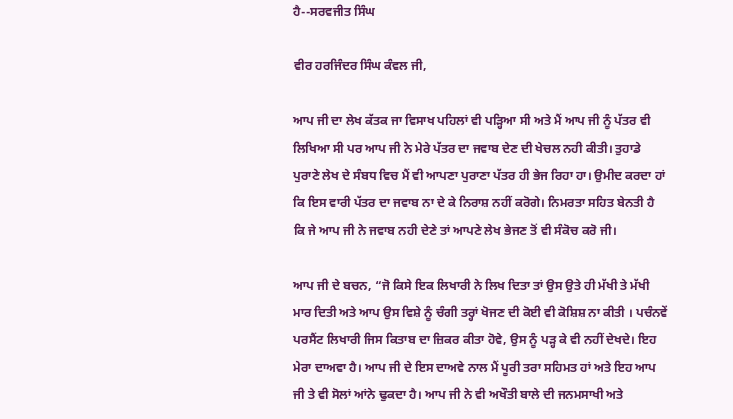ਹੈ--ਸਰਵਜੀਤ ਸਿੰਘ

ਵੀਰ ਹਰਜਿੰਦਰ ਸਿੰਘ ਕੰਵਲ ਜੀ,

ਆਪ ਜੀ ਦਾ ਲੇਖ ਕੱਤਕ ਜਾ ਵਿਸਾਖ ਪਹਿਲਾਂ ਵੀ ਪੜ੍ਹਿਆ ਸੀ ਅਤੇ ਮੈਂ ਆਪ ਜੀ ਨੂੰ ਪੱਤਰ ਵੀ ਲਿਖਿਆ ਸੀ ਪਰ ਆਪ ਜੀ ਨੇ ਮੇਰੇ ਪੱਤਰ ਦਾ ਜਵਾਬ ਦੇਣ ਦੀ ਖੇਚਲ ਨਹੀ ਕੀਤੀ। ਤੁਹਾਡੇ ਪੁਰਾਣੇ ਲੇਖ ਦੇ ਸੰਬਧ ਵਿਚ ਮੈਂ ਵੀ ਆਪਣਾ ਪੁਰਾਣਾ ਪੱਤਰ ਹੀ ਭੇਜ ਰਿਹਾ ਹਾ। ਉਮੀਦ ਕਰਦਾ ਹਾਂ ਕਿ ਇਸ ਵਾਰੀ ਪੱਤਰ ਦਾ ਜਵਾਬ ਨਾ ਦੇ ਕੇ ਨਿਰਾਸ਼ ਨਹੀਂ ਕਰੋਗੇ। ਨਿਮਰਤਾ ਸਹਿਤ ਬੇਨਤੀ ਹੈ ਕਿ ਜੇ ਆਪ ਜੀ ਨੇ ਜਵਾਬ ਨਹੀ ਦੇਣੇ ਤਾਂ ਆਪਣੇ ਲੇਖ ਭੇਜਣ ਤੋਂ ਵੀ ਸੰਕੋਚ ਕਰੋ ਜੀ।

ਆਪ ਜੀ ਦੇ ਬਚਨ, “ਜੋ ਕਿਸੇ ਇਕ ਲਿਖਾਰੀ ਨੇ ਲਿਖ ਦਿਤਾ ਤਾਂ ਉਸ ਉਤੇ ਹੀ ਮੱਖੀ ਤੇ ਮੱਖੀ ਮਾਰ ਦਿਤੀ ਅਤੇ ਆਪ ਉਸ ਵਿਸ਼ੇ ਨੂੰ ਚੰਗੀ ਤਰ੍ਹਾਂ ਖੋਜਣ ਦੀ ਕੋਈ ਵੀ ਕੋਸ਼ਿਸ਼ ਨਾ ਕੀਤੀ । ਪਚੰਨਵੇਂ ਪਰਸੈਂਟ ਲਿਖਾਰੀ ਜਿਸ ਕਿਤਾਬ ਦਾ ਜ਼ਿਕਰ ਕੀਤਾ ਹੋਵੇ, ਉਸ ਨੂੰ ਪੜ੍ਹ ਕੇ ਵੀ ਨਹੀਂ ਦੇਖਦੇ। ਇਹ ਮੇਰਾ ਦਾਅਵਾ ਹੈ। ਆਪ ਜੀ ਦੇ ਇਸ ਦਾਅਵੇ ਨਾਲ ਮੈਂ ਪੂਰੀ ਤਰਾ ਸਹਿਮਤ ਹਾਂ ਅਤੇ ਇਹ ਆਪ ਜੀ ਤੇ ਵੀ ਸੋਲਾਂ ਆਂਨੇ ਢੁਕਦਾ ਹੈ। ਆਪ ਜੀ ਨੇ ਵੀ ਅਖੌਤੀ ਬਾਲੇ ਦੀ ਜਨਮਸਾਖੀ ਅਤੇ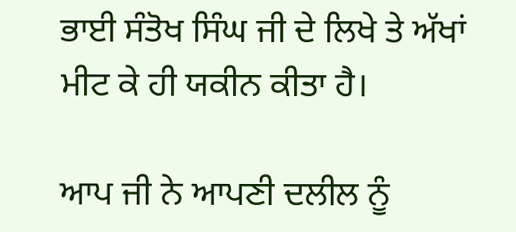ਭਾਈ ਸੰਤੋਖ ਸਿੰਘ ਜੀ ਦੇ ਲਿਖੇ ਤੇ ਅੱਖਾਂ ਮੀਟ ਕੇ ਹੀ ਯਕੀਨ ਕੀਤਾ ਹੈ।

ਆਪ ਜੀ ਨੇ ਆਪਣੀ ਦਲੀਲ ਨੂੰ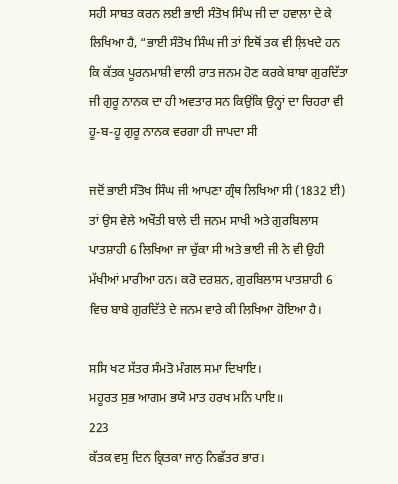ਸਹੀ ਸਾਬਤ ਕਰਨ ਲਈ ਭਾਈ ਸੰਤੋਖ ਸਿੰਘ ਜੀ ਦਾ ਹਵਾਲਾ ਦੇ ਕੇ ਲਿਖਿਆ ਹੈ, “ਭਾਈ ਸੰਤੋਖ ਸਿੰਘ ਜੀ ਤਾਂ ਇਥੋਂ ਤਕ ਵੀ ਲ਼ਿਖਦੇ ਹਨ ਕਿ ਕੱਤਕ ਪੂਰਨਮਾਸ਼ੀ ਵਾਲੀ ਰਾਤ ਜਨਮ ਹੋਣ ਕਰਕੇ ਬਾਬਾ ਗੁਰਦਿੱਤਾ ਜੀ ਗੁਰੂ ਨਾਨਕ ਦਾ ਹੀ ਅਵਤਾਰ ਸਨ ਕਿਉਂਕਿ ਉਨ੍ਹਾਂ ਦਾ ਚਿਹਰਾ ਵੀ ਹੂ-ਬ-ਹੂ ਗੁਰੂ ਨਾਨਕ ਵਰਗਾ ਹੀ ਜਾਪਦਾ ਸੀ

ਜਦੋਂ ਭਾਈ ਸੰਤੋਖ ਸਿੰਘ ਜੀ ਆਪਣਾ ਗ੍ਰੰਥ ਲਿਖਿਆ ਸੀ (1832 ਈ) ਤਾਂ ਉਸ ਵੇਲੇ ਅਖੌਤੀ ਬਾਲੇ ਦੀ ਜਨਮ ਸਾਖੀ ਅਤੇ ਗੁਰਬਿਲਾਸ ਪਾਤਸ਼ਾਹੀ 6 ਲਿਖਿਆ ਜਾ ਚੁੱਕਾ ਸੀ ਅਤੇ ਭਾਈ ਜੀ ਨੇ ਵੀ ਉਹੀ ਮੱਖੀਆਂ ਮਾਰੀਆ ਹਨ। ਕਰੋ ਦਰਸ਼ਨ, ਗੁਰਬਿਲਾਸ ਪਾਤਸ਼ਾਹੀ 6 ਵਿਚ ਬਾਬੇ ਗੁਰਦਿੱਤੇ ਦੇ ਜਨਮ ਵਾਰੇ ਕੀ ਲਿਖਿਆ ਹੋਇਆ ਹੈ।

ਸਸਿ ਖਟ ਸੱਤਰ ਸੰਮਤੋ ਮੰਗਲ ਸਮਾ ਦਿਖਾਇ।
ਮਹੂਰਤ ਸੁਭ ਆਗਮ ਭਯੋ ਮਾਤ ਹਰਖ ਮਨਿ ਪਾਇ॥
223
ਕੱਤਕ ਵਸੁ ਦਿਨ ਕ੍ਰਿਤਕਾ ਜਾਨੁ ਨਿਛੱਤਰ ਭਾਰ।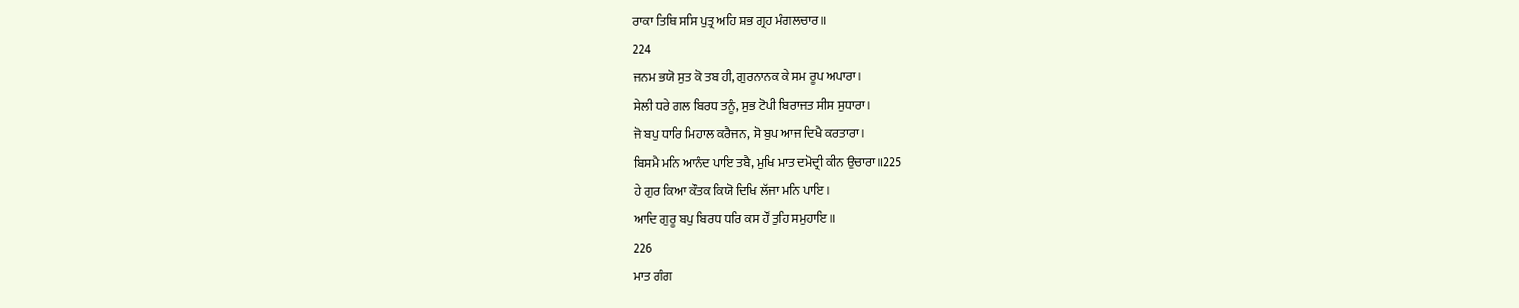ਰਾਕਾ ਤਿਥਿ ਸਸਿ ਪੁਤ੍ਰ ਅਹਿ ਸ਼ਭ ਗ੍ਰਹ ਮੰਗਲਚਾਰ॥
224
ਜਨਮ ਭਯੋ ਸੁਤ ਕੋ ਤਬ ਹੀ, ਗੁਰਨਾਨਕ ਕੇ ਸਮ ਰੂਪ ਅਪਾਰਾ।
ਸੇਲੀ ਧਰੇ ਗਲ ਬਿਰਧ ਤਨੂੰ, ਸੁਭ ਟੋਪੀ ਬਿਰਾਜਤ ਸੀਸ ਸੁਧਾਰਾ।
ਜੋ ਬਪੁ ਧਾਰਿ ਮਿਹਾਲ ਕਰੈਜਨ, ਸੋ ਬੁਪ ਆਜ ਦਿਖੈ ਕਰਤਾਰਾ।
ਬਿਸਮੈ ਮਨਿ ਆਨੰਦ ਪਾਇ ਤਬੈ, ਮੁਖਿ ਮਾਤ ਦਮੋਦ੍ਰੀ ਕੀਨ ਉਚਾਰਾ॥225
ਹੇ ਗੁਰ ਕਿਆ ਕੌਤਕ ਕਿਯੋ ਦਿਖਿ ਲੱਜਾ ਮਨਿ ਪਾਇ।
ਆਦਿ ਗੁਰੂ ਬਪੁ ਬਿਰਧ ਧਰਿ ਕਸ ਹੌਂ ਤੁਹਿ ਸਮੁਹਾਇ॥
226
ਮਾਤ ਗੰਗ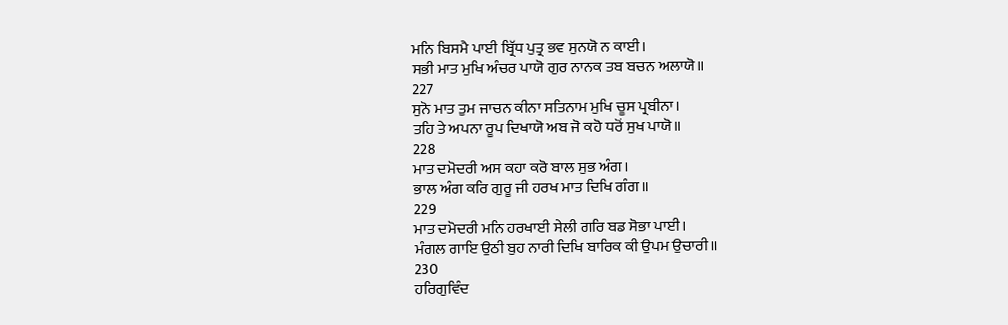ਮਨਿ ਬਿਸਮੈ ਪਾਈ ਬ੍ਰਿੱਧ ਪੁਤ੍ਰ ਭਵ ਸੁਨਯੋ ਨ ਕਾਈ।
ਸਭੀ ਮਾਤ ਮੁਖਿ ਅੰਚਰ ਪਾਯੋ ਗੁਰ ਨਾਨਕ ਤਬ ਬਚਨ ਅਲਾਯੋ॥
227
ਸੁਨੋ ਮਾਤ ਤੁਮ ਜਾਚਨ ਕੀਨਾ ਸਤਿਨਾਮ ਮੁਖਿ ਚੂਸ ਪ੍ਰਬੀਨਾ।
ਤਹਿ ਤੇ ਅਪਨਾ ਰੂਪ ਦਿਖਾਯੋ ਅਬ ਜੋ ਕਹੋ ਧਰੋਂ ਸੁਖ ਪਾਯੋ॥
228
ਮਾਤ ਦਮੋਦਰੀ ਅਸ ਕਹਾ ਕਰੋ ਬਾਲ ਸੁਭ ਅੰਗ।
ਭਾਲ ਅੰਗ ਕਰਿ ਗੁਰੂ ਜੀ ਹਰਖ ਮਾਤ ਦਿਖਿ ਗੰਗ॥
229
ਮਾਤ ਦਮੋਦਰੀ ਮਨਿ ਹਰਖਾਈ ਸੇਲੀ ਗਰਿ ਬਡ ਸੋਭਾ ਪਾਈ।
ਮੰਗਲ ਗਾਇ ਉਠੀ ਬੁਹ ਨਾਰੀ ਦਿਖਿ ਬਾਰਿਕ ਕੀ ਉਪਮ ਉਚਾਰੀ॥
230
ਹਰਿਗੁਵਿੰਦ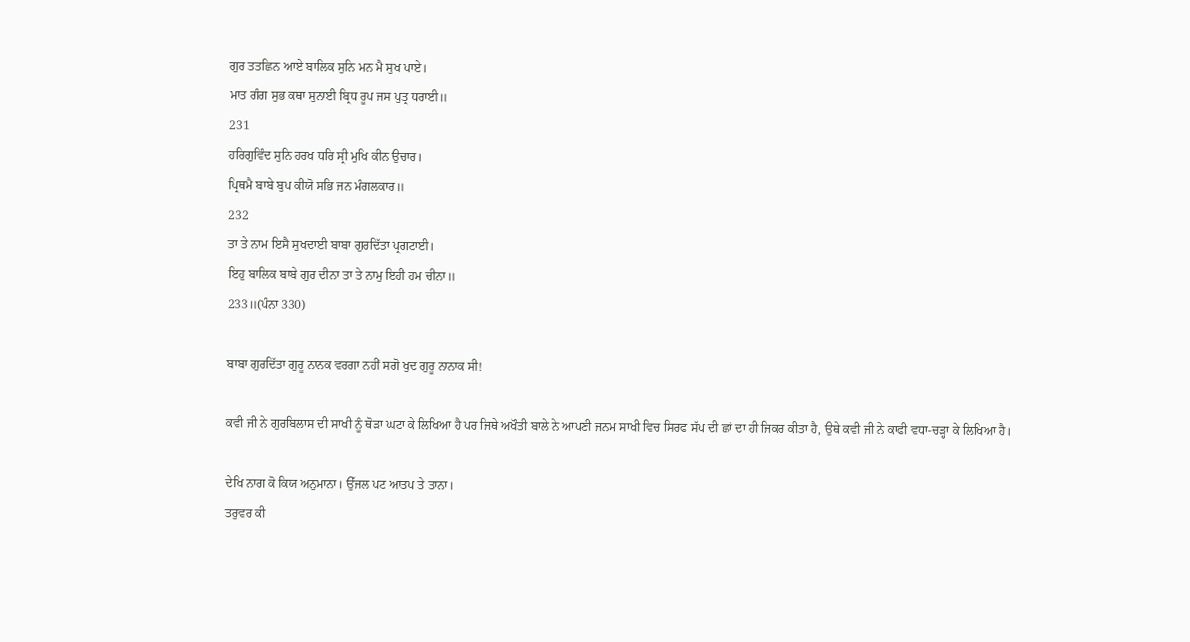ਗੁਰ ਤਤਛਿਨ ਆਏ ਬਾਲਿਕ ਸੁਨਿ ਮਨ ਮੈ ਸੁਖ ਪਾਏ।
ਮਾਤ ਗੰਗ ਸੁਭ ਕਥਾ ਸੁਨਾਈ ਬ੍ਰਿਧ ਰੂਪ ਜਸ ਪੁਤ੍ਰ ਧਰਾਈ॥
231
ਹਰਿਗੁਵਿੰਦ ਸੁਨਿ ਹਰਖ ਧਰਿ ਸ੍ਰੀ ਮੁਖਿ ਕੀਨ ਉਚਾਰ।
ਪ੍ਰਿਥਮੈ ਬਾਬੇ ਬੁਪ ਕੀਯੋ ਸਭਿ ਜਨ ਮੰਗਲਕਾਰ॥
232
ਤਾ ਤੇ ਨਾਮ ਇਸੈ ਸੁਖਦਾਈ ਬਾਬਾ ਗੁਰਦਿੱਤਾ ਪ੍ਰਗਟਾਈ।
ਇਹੁ ਬਾਲਿਕ ਬਾਬੇ ਗੁਰ ਦੀਨਾ ਤਾ ਤੇ ਨਾਮੁ ਇਹੀ ਹਮ ਚੀਨਾ॥
233॥(ਪੰਨਾ 330)

ਬਾਬਾ ਗੁਰਦਿੱਤਾ ਗੁਰੂ ਨਾਨਕ ਵਰਗਾ ਨਹੀਂ ਸਗੋ ਖੁਦ ਗੁਰੂ ਨਾਨਾਕ ਸੀ!

ਕਵੀ ਜੀ ਨੇ ਗੁਰਬਿਲਾਸ ਦੀ ਸਾਖੀ ਨੂੰ ਥੋੜਾ ਘਟਾ ਕੇ ਲਿਖਿਆ ਹੈ ਪਰ ਜਿਥੇ ਅਖੌਤੀ ਬਾਲੇ ਨੇ ਆਪਣੀ ਜਨਮ ਸਾਖੀ ਵਿਚ ਸਿਰਫ ਸੱਪ ਦੀ ਛਾਂ ਦਾ ਹੀ ਜਿਕਰ ਕੀਤਾ ਹੈ, ਉਥੇ ਕਵੀ ਜੀ ਨੇ ਕਾਫੀ ਵਧਾ-ਚੜ੍ਹਾ ਕੇ ਲਿਖਿਆ ਹੈ।

ਦੇਖਿ ਨਾਗ ਕੋ ਕਿਯ ਅਨੁਮਾਨਾ। ਉੱਜਲ ਪਟ ਆਤਪ ਤੇ ਤਾਨਾ।
ਤਰੁਵਰ ਕੀ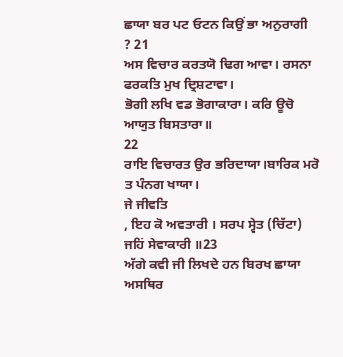ਛਾਯਾ ਬਰ ਪਟ ਓਟਨ ਕਿਉਂ ਭਾ ਅਨੁਰਾਗੀ
? 21
ਅਸ ਵਿਚਾਰ ਕਰਤਯੋ ਢਿਗ ਆਵਾ। ਰਸਨਾ ਫਰਕਤਿ ਮੁਖ ਦ੍ਰਿਸ਼ਟਾਵਾ।
ਭੋਗੀ ਲਖਿ ਵਡ ਭੋਗਾਕਾਰਾ। ਕਰਿ ਊਚੋ ਆਯੁਤ ਬਿਸਤਾਰਾ॥
22
ਰਾਇ ਵਿਚਾਰਤ ਉਰ ਭਰਿਦਾਯਾ।ਬਾਰਿਕ ਮਰੋ ਤ ਪੰਨਗ ਖਾਯਾ।
ਜੇ ਜੀਵਤਿ
, ਇਹ ਕੋ ਅਵਤਾਰੀ । ਸਰਪ ਸ੍ਵੇਤ (ਚਿੱਟਾ) ਜਹਿਂ ਸੇਵਾਕਾਰੀ ॥23
ਅੱਗੇ ਕਵੀ ਜੀ ਲਿਖਦੇ ਹਨ ਬਿਰਖ ਛਾਯਾ ਅਸਥਿਰ